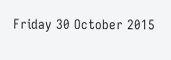Friday 30 October 2015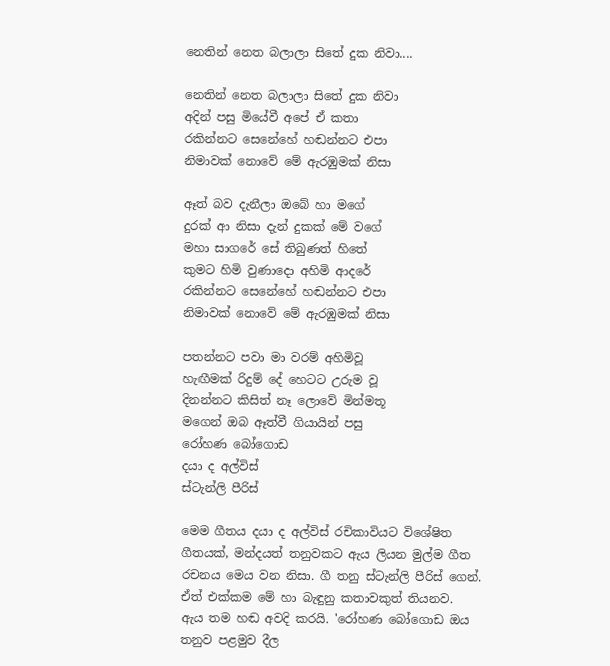නෙතින් නෙත බලාලා සිතේ දුක නිවා....

නෙතින් නෙත බලාලා සිතේ දුක නිවා
අදින් පසු මියේවී අපේ ඒ කතා
රකින්නට සෙනේහේ හඬන්නට එපා
නිමාවක්‌ නොවේ මේ ඇරඹුමක්‌ නිසා

ඈත් බව දැනීලා ඔබේ හා මගේ
දුරක්‌ ආ නිසා දැන් දුකක්‌ මේ වගේ
මහා සාගරේ සේ තිබුණත් හිතේ
කුමට හිමි වුණාදො අහිමි ආදරේ
රකින්නට සෙනේහේ හඬන්නට එපා
නිමාවක්‌ නොවේ මේ ඇරඹුමක්‌ නිසා

පතන්නට පවා මා වරම් අහිමිවූ
හැඟීමක්‌ රිදුම් දේ හෙටට උරුම වූ
දිනන්නට කිසිත් නෑ ලොවේ මින්මතූ
මගෙන් ඔබ ඈත්වී ගියායින් පසු
රෝහණ බෝගොඩ
දයා ද අල්විස්
ස්ටැන්ලි පීරිස්

මෙම ගීතය දයා ද අල්විස් රචිකාවියට විශේෂිත ගීතයක්, මන්දයත් තනුවකට ඇය ලියන මුල්ම ගීත රචනය මෙය වන නිසා. ගී තනු ස්ටැන්ලි පීරිස් ගෙන්. ඒත් එක්කම මේ හා බැඳුනු කතාවකුත් තියනව.
ඇය තම හඬ අවදි කරයි. 'රෝහණ බෝගොඩ ඔය තනුව පළමුව දීල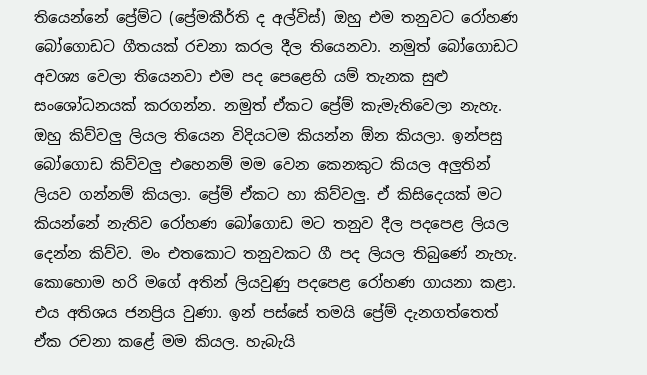තියෙන්නේ ප්‍රේම්ට (ප්‍රේමකීර්ති ද අල්විස්) ඔහු එම තනුවට රෝහණ බෝගොඩට ගීතයක් රචනා කරල දීල තියෙනවා. නමුත් බෝගොඩට අවශ්‍ය වෙලා තියෙනවා එම පද පෙළෙහි යම් තැනක සුළු සංශෝධනයක් කරගන්න. නමුත් ඒකට ප්‍රේම් කැමැතිවෙලා නැහැ. ඔහු කිව්වලු ලියල තියෙන විදියටම කියන්න ඕන කියලා. ඉන්පසු බෝගොඩ කිව්වලු එහෙනම් මම වෙන කෙනකුට කියල අලුතින් ලියව ගන්නම් කියලා. ප්‍රේම් ඒකට හා කිව්වලු. ඒ කිසිදෙයක් මට කියන්නේ නැතිව රෝහණ බෝගොඩ මට තනුව දීල පදපෙළ ලියල දෙන්න කිව්ව. මං එතකොට තනුවකට ගී පද ලියල තිබුණේ නැහැ. කොහොම හරි මගේ අතින් ලියවුණු පදපෙළ රෝහණ ගායනා කළා. එය අතිශය ජනප්‍රිය වුණා. ඉන් පස්සේ තමයි ප්‍රේම් දැනගත්තෙත් ඒක රචනා කළේ මම කියල. හැබැයි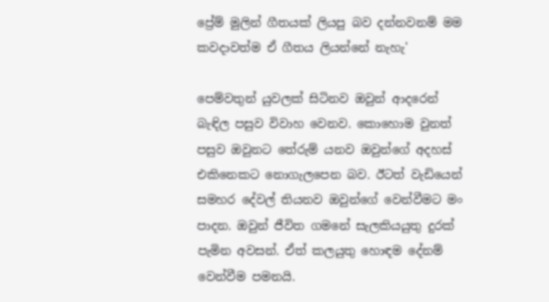ප්‍රේම් මුලින් ගීතයක් ලියපු බව දන්නවනම් මම කවදාවත්ම ඒ ගීතය ලියන්නේ නැහැ'

පෙම්වතුන් යුවලක් සිටිනව ඔවුන් ආදරෙන් බැඳිල පසුව විවාහ වෙනව. කොහොම වුනත් පසුව ඔවුනට තේරුම් යනව ඔවුන්ගේ අදහස් එකිනෙකට නොගැලපෙන බව. ඊටත් වැඩියෙන් සමහර දේවල් තියනව ඔවුන්ගේ වෙන්වීමට මං පාදන. ඔවුන් ජීවිත ගමනේ සැලකියයුතු දුරක් පැමින අවසන්. ඒත් කලයුතු හොඳම දේනම් වෙන්වීම පමනයි.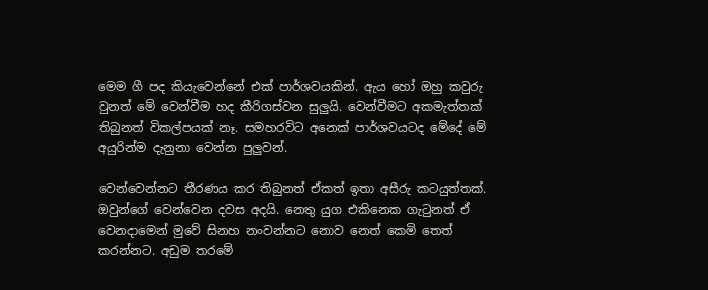මෙම ගී පද කියැවෙන්නේ එක් පාර්ශවයකින්. ඇය හෝ ඔහු කවුරු වුනත් මේ වෙන්වීම හද කීරිගස්වන සුලුයි. වෙන්වීමට අකමැත්තක් තිබුනත් විකල්පයක් නෑ. සමහරවිට අනෙක් පාර්ශවයටද මේදේ මේ අයුරින්ම දැනුනා වෙන්න පුලුවන්.

වෙන්වෙන්නට තීරණය කර තිබුනත් ඒකත් ඉතා අසීරු කටයුත්තක්. ඔවුන්ගේ වෙන්වෙන දවස අදයි. නෙතු යුග එකිනෙක ගැටුනත් ඒ වෙනදාමෙන් මුවේ සිනහ නංවන්නට නොව නෙත් කෙමි තෙත් කරන්නට. අඩුම තරමේ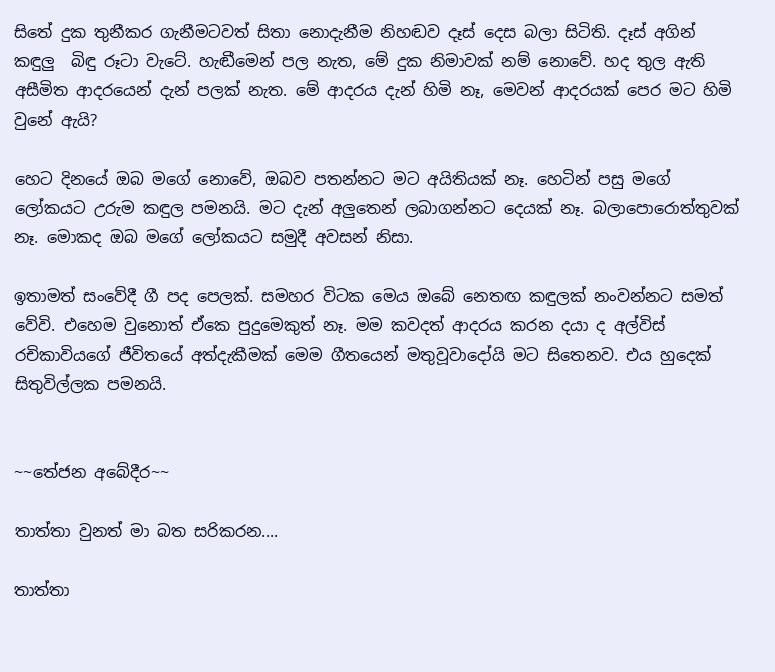සිතේ දුක තුනීකර ගැනීමටවත් සිතා නොදැනීම නිහඬව දෑස් දෙස බලා සිටිති. දෑස් අගින් කඳුලු  බිඳු රූටා වැටේ. හැඬීමෙන් පල නැත, මේ දුක නිමාවක් නම් නොවේ. හද තුල ඇති අසීමිත ආදරයෙන් දැන් පලක් නැත. මේ ආදරය දැන් හිමි නෑ, මෙවන් ආදරයක් පෙර මට හිමි වුනේ ඇයි?

හෙට දිනයේ ඔබ මගේ නොවේ, ඔබව පතන්නට මට අයිතියක් නෑ. හෙටින් පසු මගේ ලෝකයට උරුම කඳුල පමනයි. මට දැන් අලුතෙන් ලබාගන්නට දෙයක් නෑ. බලාපොරොත්තුවක් නෑ. මොකද ඔබ මගේ ලෝකයට සමුදී අවසන් නිසා.

ඉතාමත් සංවේදී ගී පද පෙලක්. සමහර විටක මෙය ඔබේ නෙතඟ කඳුලක් නංවන්නට සමත් වේවි. එහෙම වුනොත් ඒකෙ පුදුමෙකුත් නෑ. මම කවදත් ආදරය කරන දයා ද අල්විස් රචිකාවියගේ ජීවිතයේ අත්දැකීමක් මෙම ගීතයෙන් මතුවූවාදෝයි මට සිතෙනව. එය හුදෙක් සිතුවිල්ලක පමනයි.


~~තේජන අබේදීර~~

තාත්තා වුනත් මා බත සරිකරන....

තාත්තා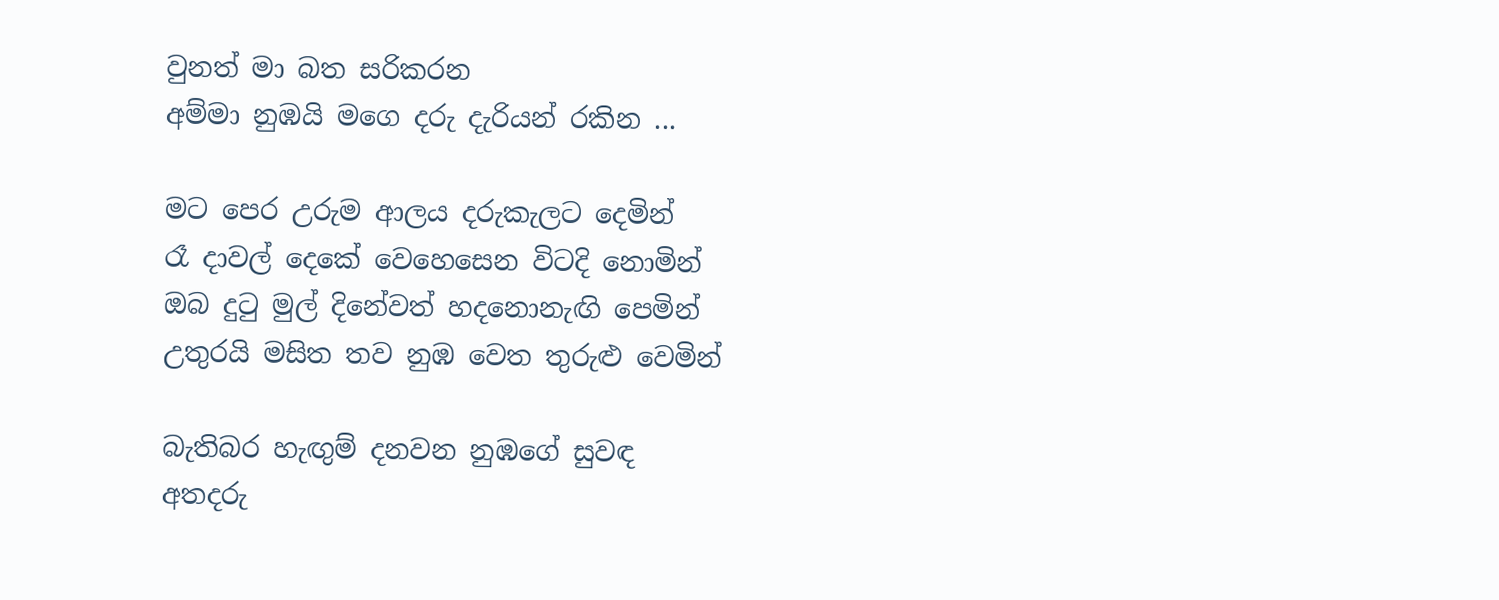වුනත් මා බත සරිකරන
අම්මා නුඹයි මගෙ දරු දැරියන් රකින ...

මට පෙර උරුම ආලය දරුකැලට දෙමින්
රෑ දාවල් දෙකේ වෙහෙසෙන විටදි නොමින්
ඔබ දුටු මුල් දිනේවත් හදනොනැඟි පෙමින්
උතුරයි මසිත තව නුඹ වෙත තුරුළු වෙමින්

බැතිබර හැඟුම් දනවන නුඹගේ සුවඳ
අතදරු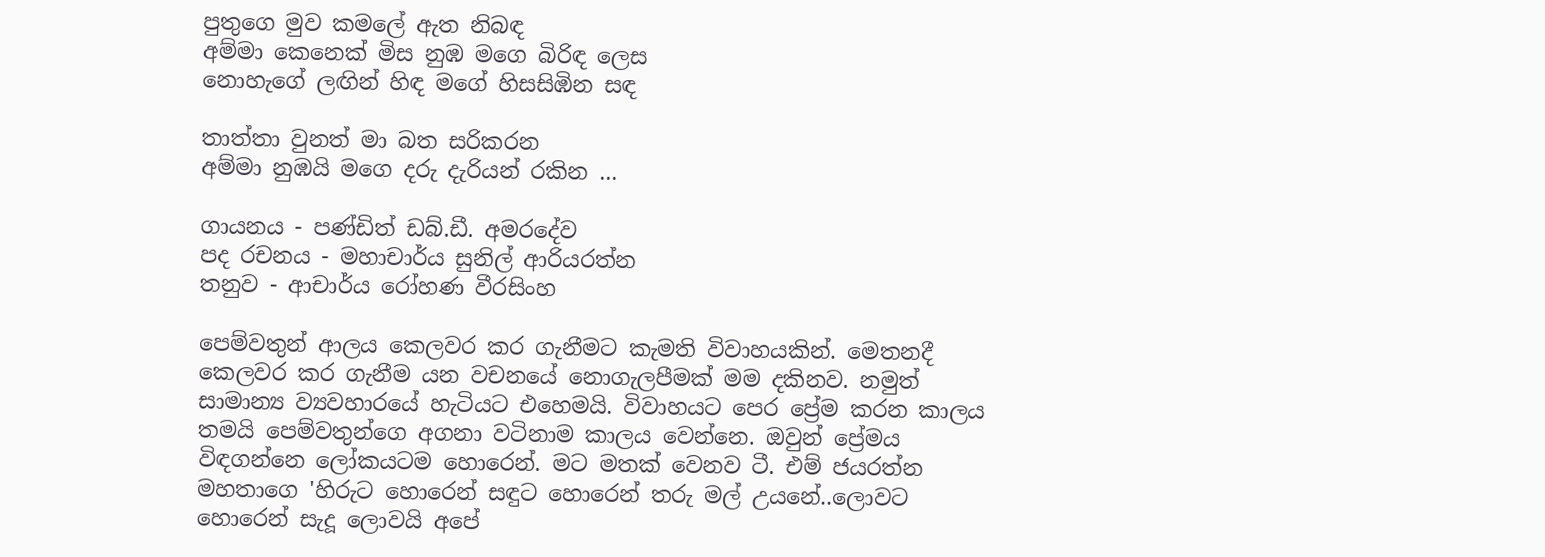පුතුගෙ මුව කමලේ ඇත නිබඳ
අම්මා කෙනෙක් මිස නුඹ මගෙ බිරිඳ ලෙස
නොහැගේ ලඟින් හිඳ මගේ හිසසිඹින සඳ

තාත්තා වුනත් මා බත සරිකරන
අම්මා නුඹයි මගෙ දරු දැරියන් රකින ...

ගායනය - පණ්ඩිත් ඩබ්.ඩී. අමරදේව
පද රචනය - මහාචාර්ය සුනිල් ආරියරත්න
තනුව - ආචාර්ය රෝහණ වීරසිංහ

පෙම්වතුන් ආලය කෙලවර කර ගැනීමට කැමති විවාහයකින්. මෙතනදී කෙලවර කර ගැනීම යන වචනයේ නොගැලපීමක් මම දකිනව. නමුත් සාමාන්‍ය ව්‍යවහාරයේ හැටියට එහෙමයි. විවාහයට පෙර ප්‍රේම කරන කාලය තමයි පෙම්වතුන්ගෙ අගනා වටිනාම කාලය වෙන්නෙ. ඔවුන් ප්‍රේමය විඳගන්නෙ ලෝකයටම හොරෙන්. මට මතක් වෙනව ටී. එම් ජයරත්න මහතාගෙ 'හිරුට හොරෙන් සඳුට හොරෙන් තරු මල් උයනේ..ලොවට හොරෙන් සැදූ ලොවයි අපේ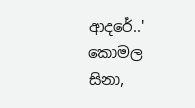ආදරේ..'
කොමල සිනා,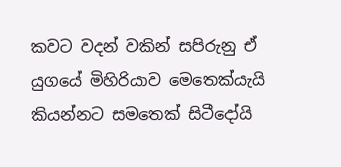කවට වදන් වකින් සපිරුනු ඒ යුගයේ මිහිරියාව මෙතෙක්යැයි කියන්නට සමතෙක් සිටීදෝයි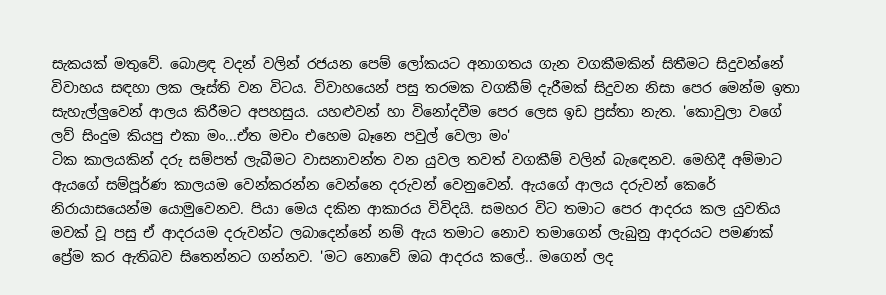සැකයක් මතුවේ. බොළඳ වදන් වලින් රජයන පෙම් ලෝකයට අනාගතය ගැන වගකීමකින් සිතීමට සිදුවන්නේ විවාහය සඳහා ලක ලෑස්ති වන විටය. විවාහයෙන් පසු තරමක වගකීම් දැරීමක් සිදුවන නිසා පෙර මෙන්ම ඉතා සැහැල්ලුවෙන් ආලය කිරීමට අපහසුය. යහළුවන් හා විනෝදවීම පෙර ලෙස ඉඩ ප්‍රස්තා නැත. 'කොවුලා වගේ ලව් සිංදුම කියපු එකා මං...ඒත මචං එහෙම බෑනෙ පවුල් වෙලා මං'
ටික කාලයකින් දරු සම්පත් ලැබීමට වාසනාවන්ත වන යුවල තවත් වගකීම් වලින් බැඳෙනව. මෙහිදී අම්මාට ඇයගේ සම්පූර්ණ කාලයම වෙන්කරන්න වෙන්නෙ දරුවන් වෙනුවෙන්. ඇයගේ ආලය දරුවන් කෙරේ නිරායාසයෙන්ම යොමුවෙනව. පියා මෙය දකින ආකාරය විවිදයි. සමහර විට තමාට පෙර ආදරය කල යුවතිය මවක් වූ පසු ඒ ආදරයම දරුවන්ට ලබාදෙන්නේ නම් ඇය තමාට නොව තමාගෙන් ලැබුනු ආදරයට පමණක් ප්‍රේම කර ඇතිබව සිතෙන්නට ගන්නව. 'මට නොවේ ඔබ ආදරය කලේ.. මගෙන් ලද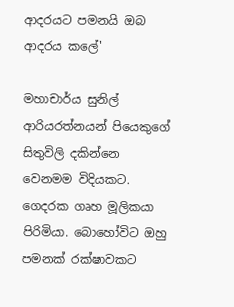ආදරයට පමනයි ඔබ ආදරය කලේ'

මහාචාර්ය සුනිල් ආරියරත්නයන් පියෙකුගේ සිතුවිලි දකින්නෙ වෙනමම විදියකට. ගෙදරක ගෘහ මූලිකයා පිරිමියා. බොහෝවිට ඔහු පමනක් රක්ෂාවකට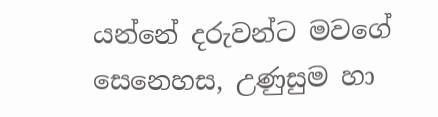යන්නේ දරුවන්ට මවගේ සෙනෙහස, උණුසුම හා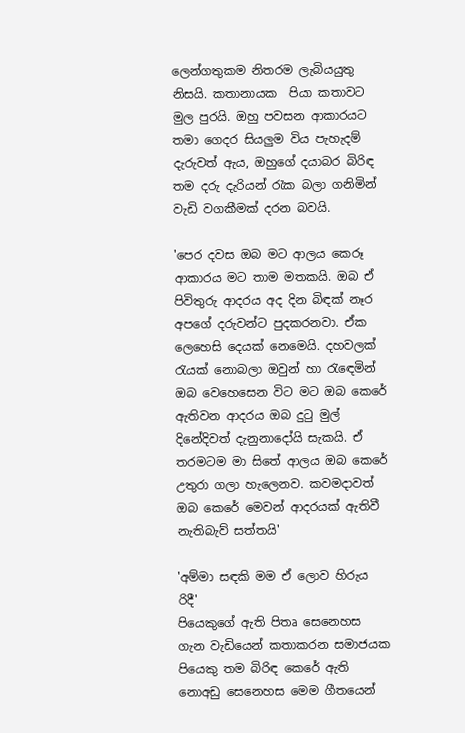ලෙන්ගතුකම නිතරම ලැබියයුතු නිසයි. කතානායක  පියා කතාවට මුල පුරයි. ඔහු පවසන ආකාරයට  තමා ගෙදර සියලුම විය පැහැදම් දැරුවත් ඇය, ඔහුගේ දයාබර බිරිඳ තම දරු දැරියන් රැක බලා ගනිමින් වැඩි වගකීමක් දරන බවයි.

'පෙර දවස ඔබ මට ආලය කෙරූ ආකාරය මට තාම මතකයි. ඔබ ඒ පිවිතුරු ආදරය අද දින බිඳක් නෑර අපගේ දරුවන්ට පුදකරනවා. ඒක ලෙහෙසි දෙයක් නෙමෙයි. දහවලක් රැයක් නොබලා ඔවුන් හා රැඳෙමින් ඔබ වෙහෙසෙන විට මට ඔබ කෙරේ ඇතිවන ආදරය ඔබ දුටු මුල් දිනේදිවත් දැනුනාදෝයි සැකයි. ඒ තරමටම මා සිතේ ආලය ඔබ කෙරේ උතුරා ගලා හැලෙනව. කවමදාවත් ඔබ කෙරේ මෙවන් ආදරයක් ඇතිවී නැතිබැව් සත්තයි'

'අම්මා සඳකි මම ඒ ලොව හිරුය රිදී'
පියෙකුගේ ඇති පිතෘ සෙනෙහස ගැන වැඩියෙන් කතාකරන සමාජයක පියෙකු තම බිරිඳ කෙරේ ඇති නොඅඩු සෙනෙහස මෙම ගීතයෙන්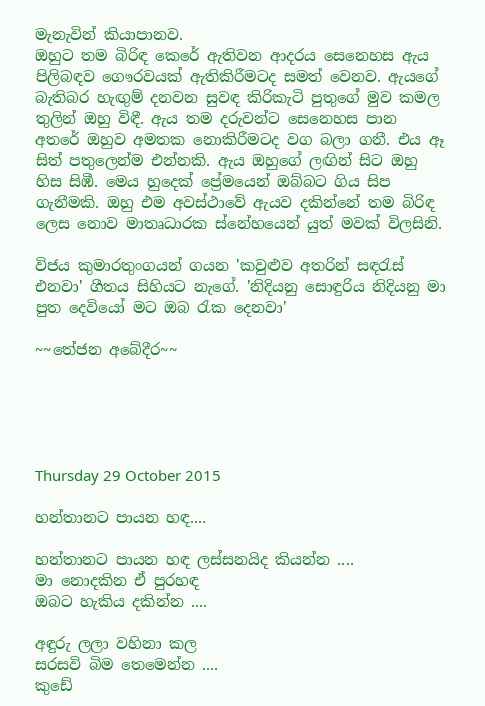මැනැවින් කියාපානව.
ඔහුට තම බිරිඳ කෙරේ ඇතිවන ආදරය සෙනෙහස ඇය පිලිබඳව ගෞරවයක් ඇතිකිරීමටද සමත් වෙනව. ඇයගේ  බැතිබර හැඟුම් දනවන සුවඳ කිරිකැටි පුතුගේ මුව කමල තුලින් ඔහු විඳී. ඇය තම දරුවන්ට සෙනෙහස පාන අතරේ ඔහුව අමතක නොකිරීමටද වග බලා ගනී. එය ඈ සිත් පතුලෙන්ම එන්නකි. ඇය ඔහුගේ ලඟින් සිට ඔහු හිස සිඹී. මෙය හුදෙක් ප්‍රේමයෙන් ඔබ්බට ගිය සිප ගැනීමකි. ඔහු එම අවස්ථාවේ ඇයව දකින්නේ තම බිරිඳ ලෙස නොව මාතෘධාරක ස්නේහයෙන් යුත් මවක් විලසිනි.

විජය කුමාරතුංගයන් ගයන 'කවුළුව අතරින් සඳරැස් එනවා' ගීතය සිහියට නැගේ. 'නිදියනු සොඳුරිය නිදියනු මා පුත දෙවියෝ මට ඔබ රැක දෙනවා'

~~තේජන අබේදීර~~





Thursday 29 October 2015

හන්තානට පායන හඳ....

හන්තානට පායන හඳ ලස්සනයිද කියන්න ....
මා නොදකින ඒ පුරහඳ
ඔබට හැකිය දකින්න ....

අඳුරු ලලා වහිනා කල
සරසවි බිම තෙමෙන්න ....
කුඩේ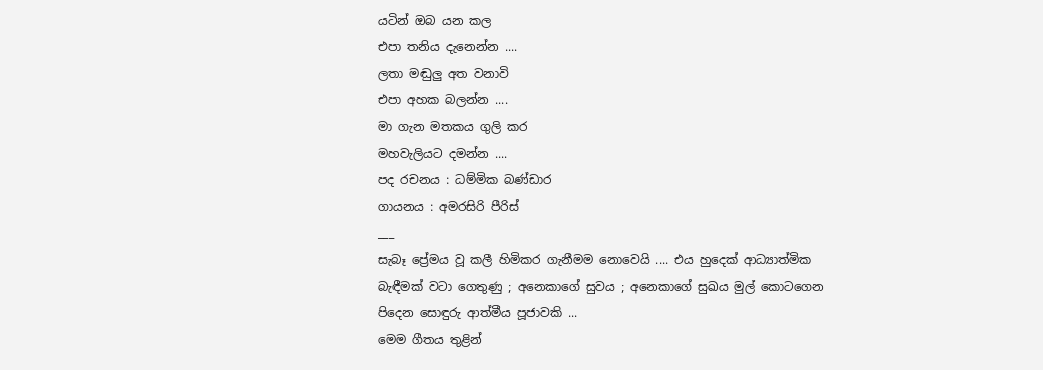යටින් ඔබ යන කල
එපා තනිය දැනෙන්න ....
ලතා මඬුලු අත වනාවි
එපා අහක බලන්න ....
මා ගැන මතකය ගුලි කර
මහවැලියට දමන්න ....
පද රචනය : ධම්මික බණ්ඩාර
ගායනය : අමරසිරි පීරිස්
___
සැබෑ ප්‍රේමය වූ කලී හිමිකර ගැනීමම නොවෙයි .... එය හුදෙක් ආධ්‍යාත්මික බැඳීමක් වටා ගෙතුණු ; අනෙකාගේ සුවය ; අනෙකාගේ සුඛය මුල් කොටගෙන පිදෙන සොඳුරු ආත්මීය පූජාවකි ...
මෙම ගීතය තුළින්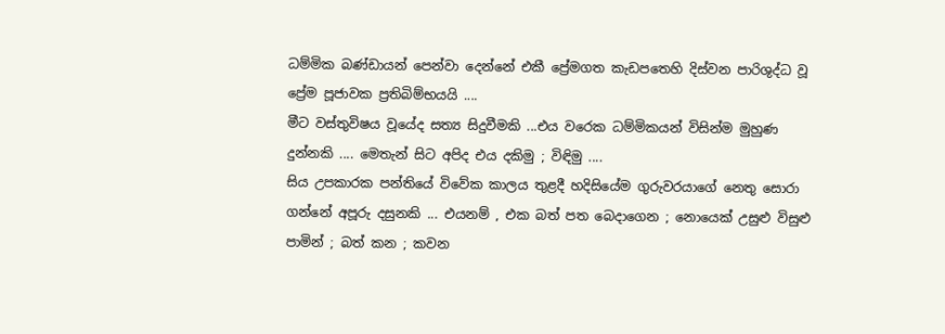ධම්මික බණ්ඩායන් පෙන්වා දෙන්නේ එකී ප්‍රේමගත කැඩපතෙහි දිස්වන පාරිශුද්ධ වූ ප්‍රේම පූජාවක ප්‍රතිබිම්භයයි ....
මීට වස්තුවිෂය වූයේද සත්‍ය සිදුවීමකි ...එය වරෙක ධම්මිකයන් විසින්ම මුහුණ දුන්නකි .... මෙතැන් සිට අපිද එය දකිමු ; විඳිමු ....
සිය උපකාරක පන්තියේ විවේක කාලය තුළදී හදිසියේම ගුරුවරයාගේ නෙතු සොරා ගන්නේ අපූරු දසුනකි ... එයනම් , එක බත් පත බෙදාගෙන ; නොයෙක් උසුළු විසුළු පාමින් ; බත් කන ; කවන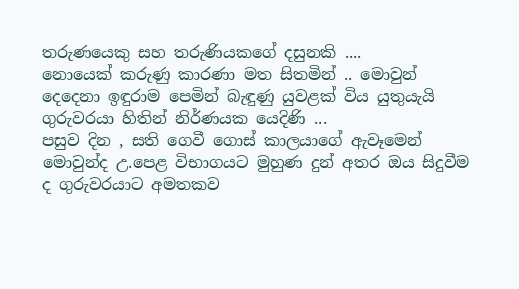තරුණයෙකු සහ තරුණියකගේ දසුනකි ....
නොයෙක් කරුණු කාරණා මත සිතමින් .. මොවුන් දෙදෙනා ඉඳුරාම පෙමින් බැඳුණු යුවළක් විය යුතුයැයි ගුරුවරයා හිතින් නිර්ණයක යෙදිණි ...
පසුව දින , සති ගෙවී ගොස් කාලයාගේ ඇවෑමෙන් මොවුන්ද උ.පෙළ විභාගයට මුහුණ දුන් අතර ඔය සිදුවීම ද ගුරුවරයාට අමතකව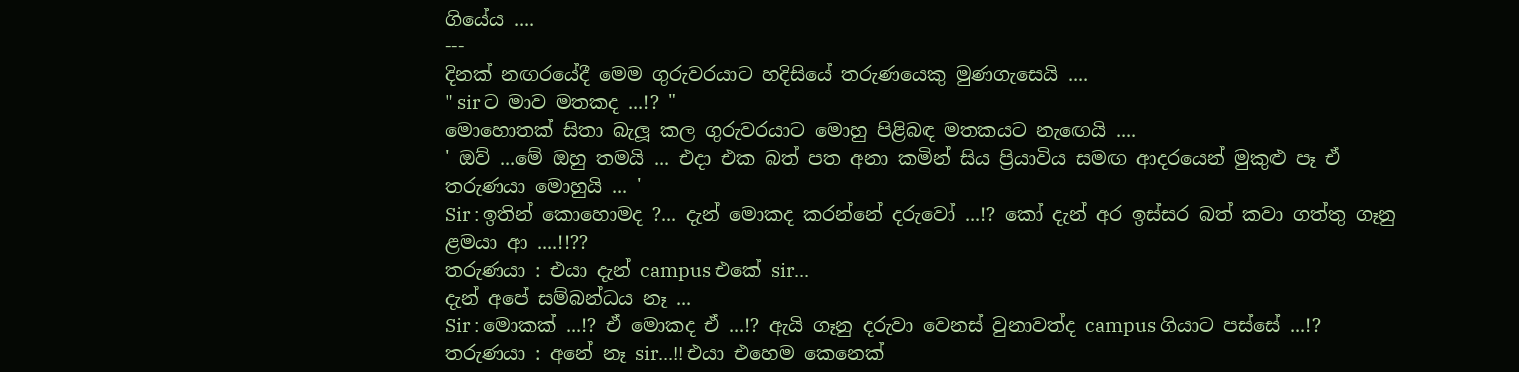ගියේය ....
---
දිනක් නඟරයේදී මෙම ගුරුවරයාට හදිසියේ තරුණයෙකු මුණගැසෙයි ....
" sir ට මාව මතකද ...!? "
මොහොතක් සිතා බැලූ කල ගුරුවරයාට මොහු පිළිබඳ මතකයට නැඟෙයි ....
' ඔව් ...මේ ඔහු තමයි ... එදා එක බත් පත අනා කමින් සිය ප්‍රියාවිය සමඟ ආදරයෙන් මුකුළු පෑ ඒ තරුණයා මොහුයි ... '
Sir : ඉතින් කොහොමද ?... දැන් මොකද කරන්නේ දරුවෝ ...!? කෝ දැන් අර ඉස්සර බත් කවා ගත්තු ගෑනු ළමයා ආ ....!!??
තරුණයා : එයා දැන් campus එකේ sir...
දැන් අපේ සම්බන්ධය නෑ ...
Sir : මොකක් ...!? ඒ මොකද ඒ ...!? ඇයි ගෑනු දරුවා වෙනස් වුනාවත්ද campus ගියාට පස්සේ ...!?
තරුණයා : අනේ නෑ sir...!! එයා එහෙම කෙනෙක්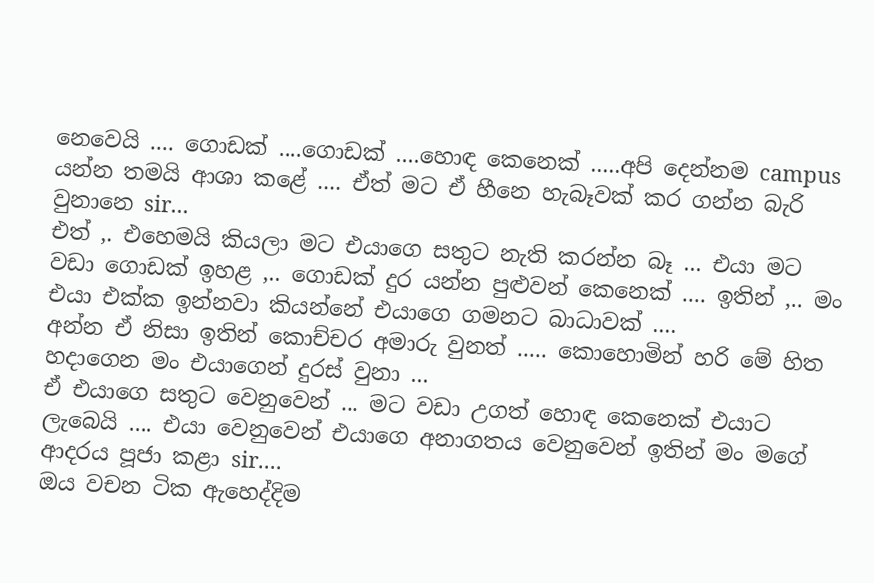නෙවෙයි .... ගොඩක් ....ගොඩක් ....හොඳ කෙනෙක් .....අපි දෙන්නම campus යන්න තමයි ආශා කළේ .... ඒත් මට ඒ හීනෙ හැබෑවක් කර ගන්න බැරි වුනානෙ sir...
එත් ,. එහෙමයි කියලා මට එයාගෙ සතුට නැති කරන්න බෑ ... එයා මට වඩා ගොඩක් ඉහළ ,.. ගොඩක් දුර යන්න පුළුවන් කෙනෙක් .... ඉතින් ,.. මං එයා එක්ක ඉන්නවා කියන්නේ එයාගෙ ගමනට බාධාවක් ....
අන්න ඒ නිසා ඉතින් කොච්චර අමාරු වුනත් ..... කොහොමින් හරි මේ හිත හදාගෙන මං එයාගෙන් දුරස් වුනා ...
ඒ එයාගෙ සතුට වෙනුවෙන් ... මට වඩා උගත් හොඳ කෙනෙක් එයාට ලැබෙයි .... එයා වෙනුවෙන් එයාගෙ අනාගතය වෙනුවෙන් ඉතින් මං මගේ ආදරය පූජා කළා sir....
ඔය වචන ටික ඇහෙද්දිම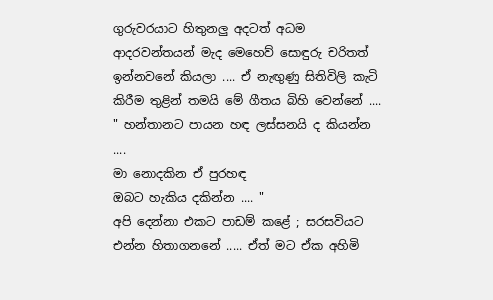ගුරුවරයාට හිතුනලු අදටත් අධම ආදරවන්තයන් මැද මෙහෙව් සොඳුරු චරිතත් ඉන්නවනේ කියලා .... ඒ නැඟුණු සිතිවිලි කැටි කිරීම තුළින් තමයි මේ ගීතය බිහි වෙන්නේ ....
" හන්තානට පායන හඳ ලස්සනයි ද කියන්න ....
මා නොදකින ඒ පුරහඳ
ඔබට හැකිය දකින්න .... "
අපි දෙන්නා එකට පාඩම් කළේ ; සරසවියට එන්න හිතාගනනේ ..... ඒත් මට ඒක අහිමි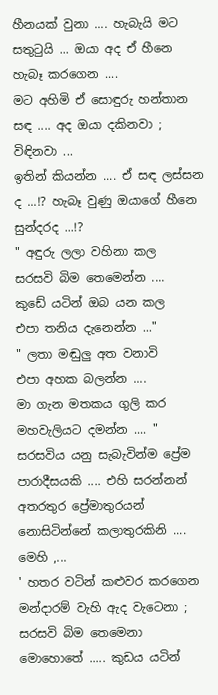හීනයක් වුනා .... හැබැයි මට සතුටුයි ... ඔයා අද ඒ හීනෙ හැබෑ කරගෙන ....
මට අහිමි ඒ සොඳුරු හන්තාන සඳ .... අද ඔයා දකිනවා ; විඳිනවා ...
ඉතින් කියන්න .... ඒ සඳ ලස්සන ද ...!? හැබෑ වුණු ඔයාගේ හීනෙ සුන්දරද ...!?
" අඳුරු ලලා වහිනා කල
සරසවි බිම තෙමෙන්න ....
කුඩේ යටින් ඔබ යන කල
එපා තනිය දැනෙන්න ..."
" ලතා මඬුලු අත වනාවි
එපා අහක බලන්න ....
මා ගැන මතකය ගුලි කර
මහවැලියට දමන්න .... "
සරසවිය යනු සැබැවින්ම ප්‍රේම පාරාදීසයකි .... එහි සරන්නන් අතරතුර ප්‍රේමාතුරයන් නොසිටින්නේ කලාතුරකිනි ....
මෙහි ,...
' හතර වටින් කළුවර කරගෙන මන්දාරම් වැහි ඇද වැටෙනා ; සරසවි බිම තෙමෙනා මොහොතේ ..... කුඩය යටින්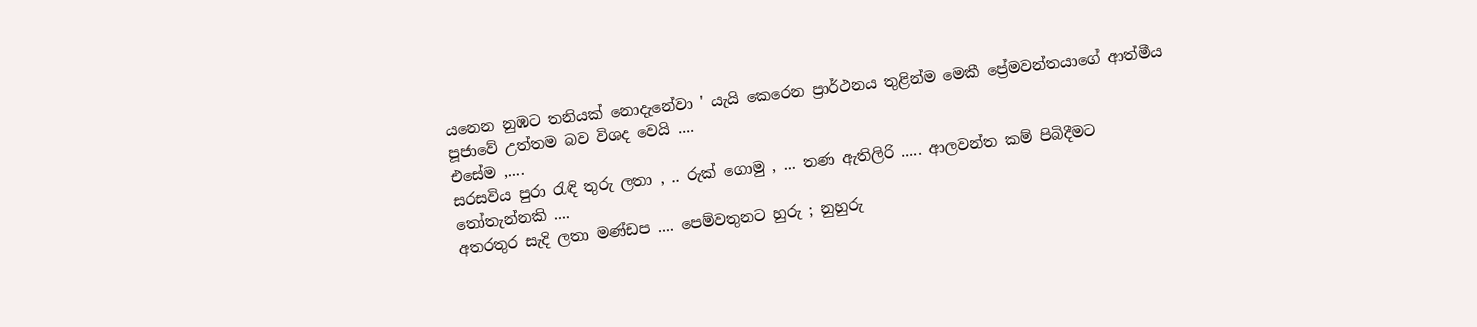යනෙන නුඹට තනියක් නොදැනේවා ' යැයි කෙරෙන ප්‍රාර්ථනය තුළින්ම මෙකී ප්‍රේමවන්තයාගේ ආත්මීය පූජාවේ උත්තම බව විශද වෙයි ....
එසේම ,....
සරසවිය පුරා රැඳි තුරු ලතා , .. රුක් ගොමු , ... තණ ඇතිලිරි ..... ආලවන්ත කම් පිබිදීමට තෝතැන්නකි ....
අතරතුර සැදි ලතා මණ්ඩප .... පෙම්වතුනට හුරු ; නුහුරු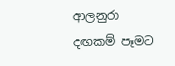ආලනුරා දඟකම් පෑමට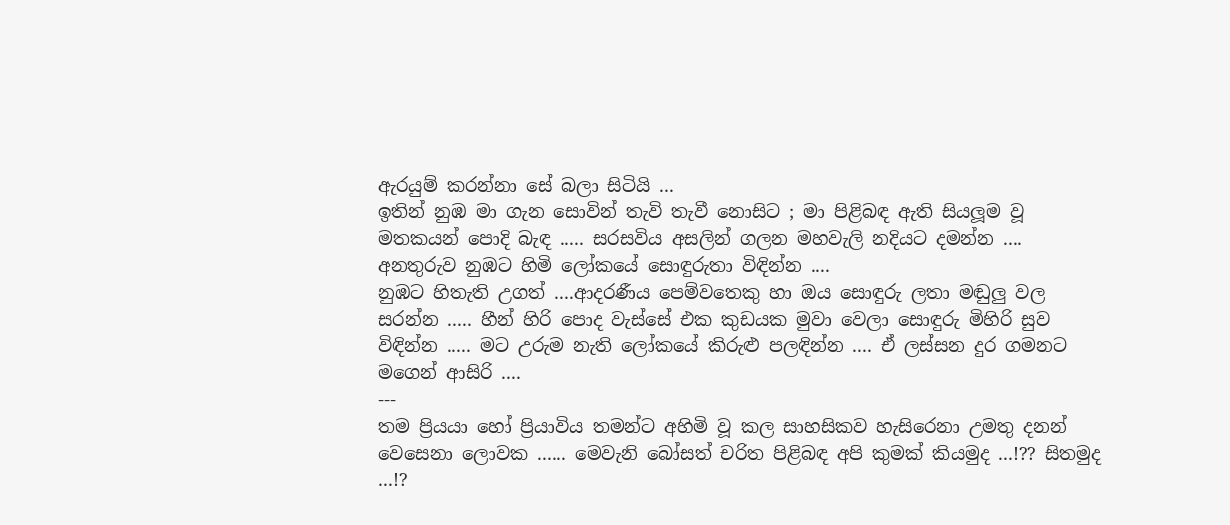ඇරයුම් කරන්නා සේ බලා සිටියි ...
ඉතින් නුඹ මා ගැන සොවින් තැවි තැවී නොසිට ; මා පිළිබඳ ඇති සියලූම වූ මතකයන් පොදි බැඳ ..... සරසවිය අසලින් ගලන මහවැලි නදියට දමන්න ....
අනතුරුව නුඹට හිමි ලෝකයේ සොඳුරුතා විඳින්න ....
නුඹට හිතැති උගත් ....ආදරණීය පෙම්වතෙකු හා ඔය සොඳුරු ලතා මඬුලු වල සරන්න ..... හීන් හිරි පොද වැස්සේ එක කුඩයක මුවා වෙලා සොඳුරු මිහිරි සුව විඳින්න ..... මට උරුම නැති ලෝකයේ කිරුළු පලඳින්න .... ඒ ලස්සන දුර ගමනට මගෙන් ආසිරි ....
---
තම ප්‍රියයා හෝ ප්‍රියාවිය තමන්ට අහිමි වූ කල සාහසිකව හැසිරෙනා උමතු දනන් වෙසෙනා ලොවක ...... මෙවැනි බෝසත් චරිත පිළිබඳ අපි කුමක් කියමුද ...!?? සිතමුද ...!?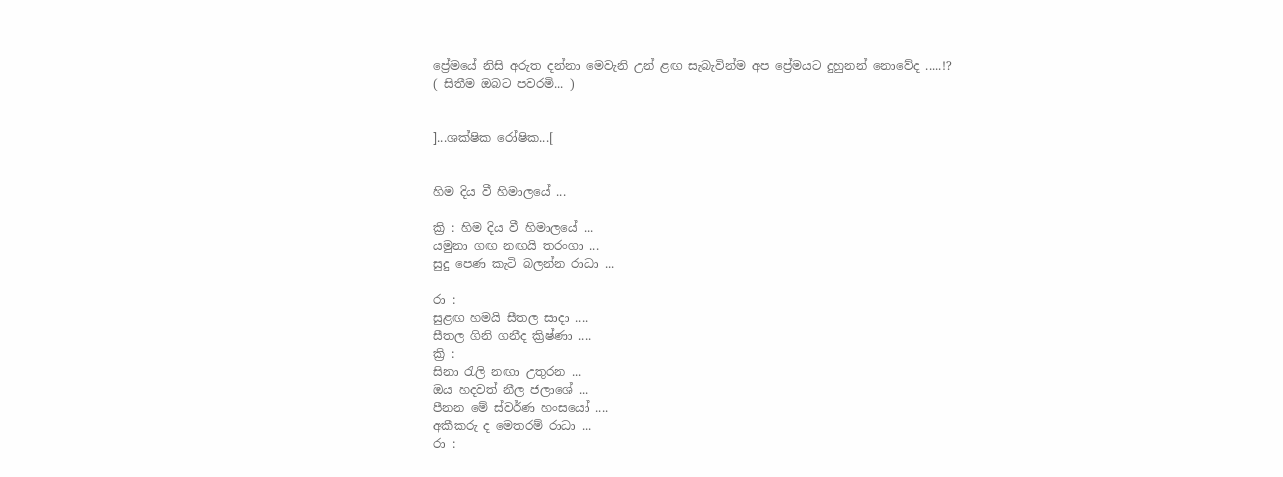ප්‍රේමයේ නිසි අරුත දන්නා මෙවැනි උන් ළඟ සැබැවින්ම අප ප්‍රේමයට දුහුනන් නොවේද .....!?
( සිතීම ඔබට පවරමි... )


]...ශක්ෂික රෝෂික...[


හිම දිය වී හිමාලයේ ...

ක්‍රි : හිම දිය වී හිමාලයේ ...
යමුනා ගඟ නඟයි තරංගා ...
සුදු පෙණ කැටි බලන්න රාධා ...

රා :
සුළඟ හමයි සීතල සාදා ....
සීතල ගිනි ගනීද ක්‍රිෂ්ණා ....
ක්‍රි :
සිනා රැලි නඟා උතුරන ...
ඔය හදවත් නීල ජලාශේ ...
පීනන මේ ස්වර්ණ හංසයෝ ....
අකීකරු ද මෙතරම් රාධා ...
රා :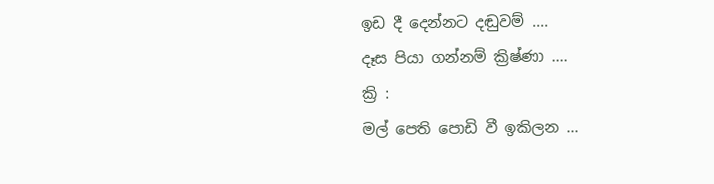ඉඩ දී දෙන්නට දඬුවම් ....
දෑස පියා ගන්නම් ක්‍රිෂ්ණා ....
ක්‍රි :
මල් පෙති පොඩි වී ඉකිලන ...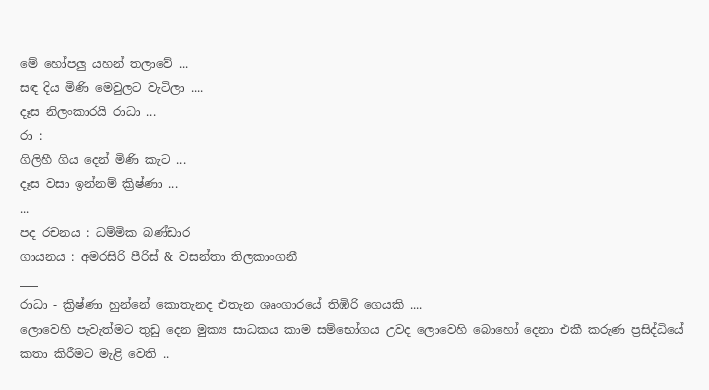මේ හෝපලු යහන් තලාවේ ...
සඳ දිය මිණි මෙවුලට වැටිලා ....
දෑස නිලංකාරයි රාධා ...
රා :
ගිලිහී ගිය දෙන් මිණි කැට ...
දෑස වසා ඉන්නම් ක්‍රිෂ්ණා ...
...
පද රචනය : ධම්මික බණ්ඩාර
ගායනය : අමරසිරි පීරිස් & වසන්තා තිලකාංගනී
___
රාධා - ක්‍රිෂ්ණා හුන්නේ කොතැනද එතැන ශෘංගාරයේ තිඹිරි ගෙයකි ....
ලොවෙහි පැවැත්මට තුඩු දෙන මුක්‍ය සාධකය කාම සම්භෝගය උවද ලොවෙහි බොහෝ දෙනා එකී කරුණ ප්‍රසිද්ධියේ කතා කිරීමට මැළි වෙති ..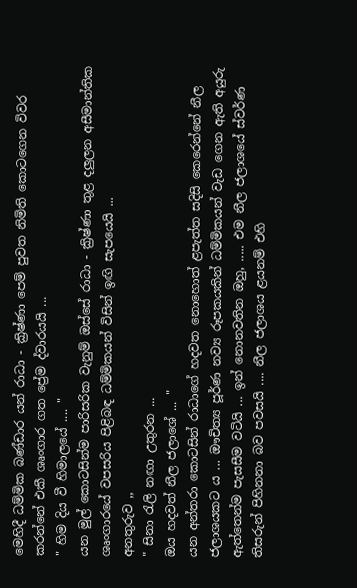මෙහිදී ධම්මික බණ්ඩාර යන් රාධා - ක්‍රිෂ්ණා පෙම් පුවත නිමිති කොටගෙන විවර කරන්නේ එකී ශෘංගාර ගත ප්‍රේම ද්වාරයයි ...
" හිම දිය වී හිමාලයේ .... "
යන මුල් කොටසින්ම පාරිසරික වැනුම් ඔස්සේ රාධා - ක්‍රිෂ්ණා තුළ දලුලන අසීමාන්තික ශෘංගාරයේ වපසරිය පිළිබඳ ධම්මිකයන් විසින් ඉඟි සැපයෙයි ...
අනතුරුව ,,
" සිනා රැලි නඟා උතුරන ...
ඔය හදවත් නීල ජලාශේ ... "
යන අන්තරා කොටසින් රාධාගේ හදවත නොහොත් ළපැත්ත සදිසි කෙරෙන්නේ නීල ජලාශයකට ය ... ඖචිත්‍ය පූර්ණ නව්‍ය රූපකයකින් ධම්මිකයන් වැඩ ගෙන ඇති අයුරු ඇත්තෙන්ම පැසසීම වටියි ... ඉන් නොනවතින ඔහු, ..... එම නීල ජලාශයේ ස්වර්ණ තිසරුන් පිහිනනා බව පවසයි .... නීල ජලාශය ළයනම් එහි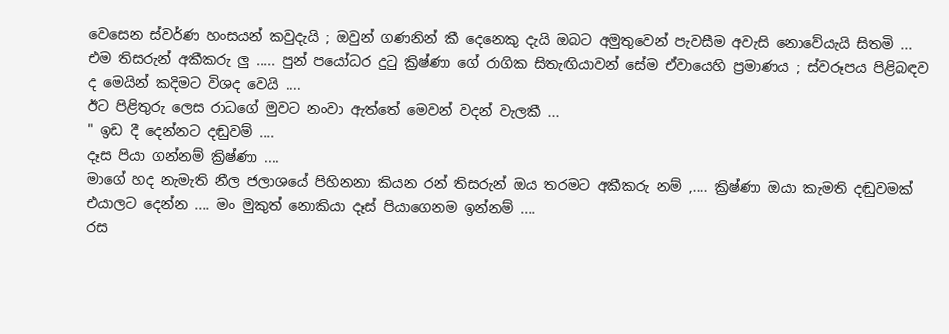වෙසෙන ස්වර්ණ හංසයන් කවුදැයි ; ඔවුන් ගණනින් කී දෙනෙකු දැයි ඔබට අමුතුවෙන් පැවසීම අවැසි නොවේයැයි සිතමි ...
එම තිසරුන් අකීකරු ලු ..... පුන් පයෝධර දුටු ක්‍රිෂ්ණා ගේ රාගික සිතැඟියාවන් සේම ඒවායෙහි ප්‍රමාණය ; ස්වරූපය පිළිබඳව ද මෙයින් කදිමට විශද වෙයි ....
ඊට පිළිතුරු ලෙස රාධගේ මුවට නංවා ඇත්තේ මෙවන් වදන් වැලකී ...
" ඉඩ දී දෙන්නට දඬුවම් ....
දෑස පියා ගන්නම් ක්‍රිෂ්ණා ....
මාගේ හද නැමැති නීල ජලාශයේ පිහිනනා කියන රන් තිසරුන් ඔය තරමට අකීකරු නම් ,.... ක්‍රිෂ්ණා ඔයා කැමති දඬුවමක් එයාලට දෙන්න .... මං මුකුත් නොකියා දෑස් පියාගෙනම ඉන්නම් ....
රස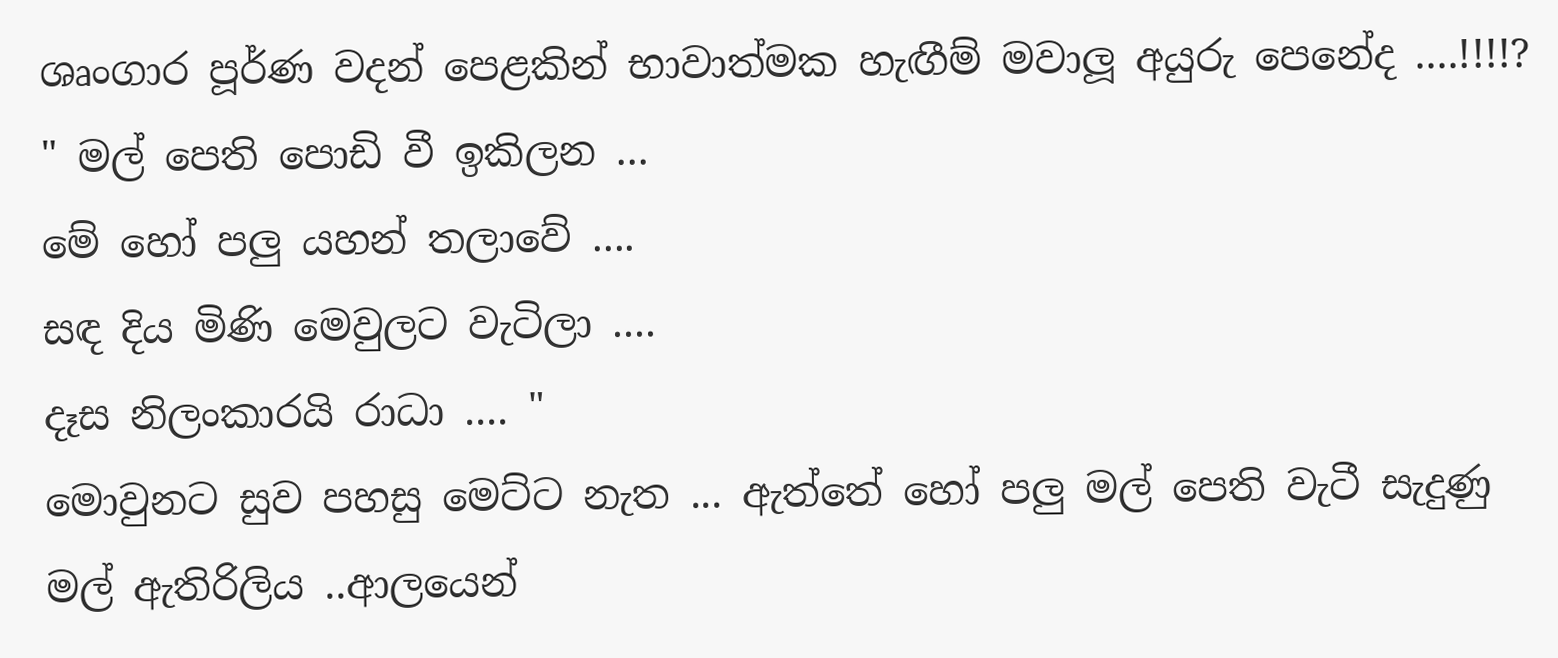ශෘංගාර පූර්ණ වදන් පෙළකින් භාවාත්මක හැඟීම් මවාලූ අයුරු පෙනේද ....!!!!?
" මල් පෙති පොඩි වී ඉකිලන ...
මේ හෝ පලු යහන් තලාවේ ....
සඳ දිය මිණි මෙවුලට වැටිලා ....
දෑස නිලංකාරයි රාධා .... "
මොවුනට සුව පහසු මෙට්ට නැත ... ඇත්තේ හෝ පලු මල් පෙති වැටී සැදුණු මල් ඇතිරිලිය ..ආලයෙන්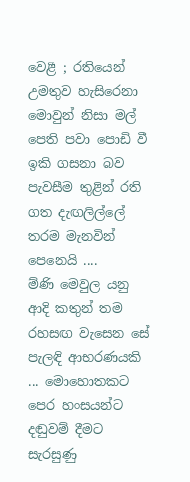වෙළී ; රතියෙන් උමතුව හැසිරෙනා මොවුන් නිසා මල් පෙති පවා පොඩි වී ඉකි ගසනා බව පැවසීම තුළින් රති ගත දැඟලිල්ලේ තරම මැනවින් පෙනෙයි ....
ම්ණි මෙවුල යනු ආදි කතුන් තම රහසඟ වැසෙන සේ පැලඳි ආභරණයකි ... මොහොතකට පෙර හංසයන්ට දඬුවම් දීමට සැරසුණු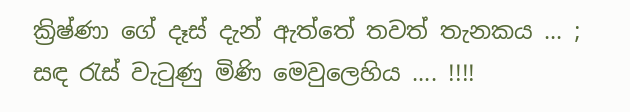ක්‍රිෂ්ණා ගේ දෑස් දැන් ඇත්තේ තවත් තැනකය ... ; සඳ රැස් වැටුණු මිණි මෙවුලෙහිය .... !!!!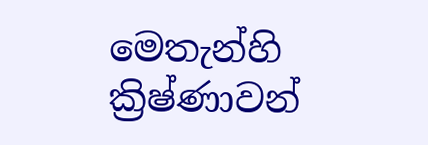මෙතැන්හි ක්‍රිෂ්ණාවන්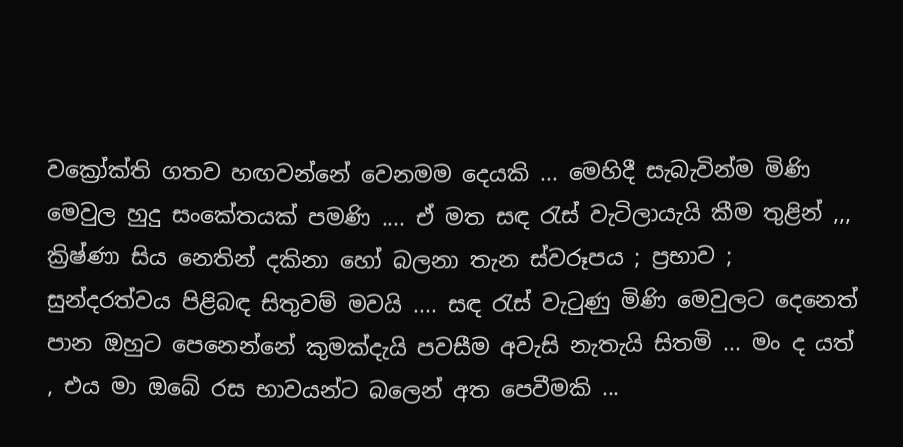වක්‍රෝක්ති ගතව හඟවන්නේ වෙනමම දෙයකි ... මෙහිදී සැබැවින්ම මිණි මෙවුල හුදු සංකේතයක් පමණි .... ඒ මත සඳ රැස් වැටිලායැයි කීම තුළින් ,,, ක්‍රිෂ්ණා සිය නෙතින් දකිනා හෝ බලනා තැන ස්වරූපය ; ප්‍රභාව ; සුන්දරත්වය පිළිබඳ සිතුවම් මවයි .... සඳ රැස් වැටුණු මිණි මෙවුලට දෙනෙත් පාන ඔහුට පෙනෙන්නේ කුමක්දැයි පවසීම අවැසි නැතැයි සිතමි ... මං ද යත් , එය මා ඔබේ රස භාවයන්ට බලෙන් අත පෙවීමකි ...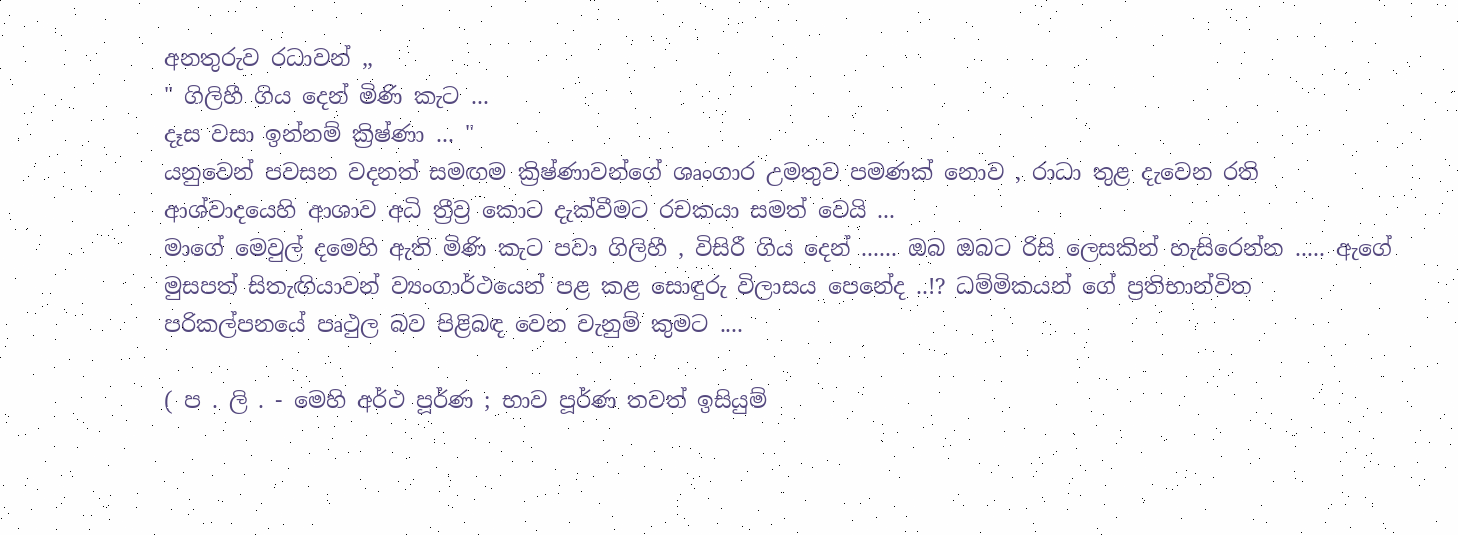අනතුරුව රධාවන් ,,
" ගිලිහී ගිය දෙන් මිණි කැට ...
දෑස වසා ඉන්නම් ක්‍රිෂ්ණා ... "
යනුවෙන් පවසන වදනත් සමඟම ක්‍රිෂ්ණාවන්ගේ ශෘංගාර උමතුව පමණක් නොව , රාධා තුළ දැවෙන රති ආශ්වාදයෙහි ආශාව අධි ත්‍රීව්‍ර කොට දැක්වීමට රචකයා සමත් වෙයි ...
මාගේ මෙවුල් දමෙහි ඇති මිණි කැට පවා ගිලිහී , විසිරී ගිය දෙන් ...... ඔබ ඔබට රිසි ලෙසකින් හැසිරෙන්න ..... ඇගේ මුසපත් සිතැඟියාවන් ව්‍යංගාර්ථයෙන් පළ කළ සොඳුරු විලාසය පෙනේද ..!? ධම්මිකයන් ගේ ප්‍රතිභාන්විත පරිකල්පනයේ පෘථුල බව පිළිබඳ වෙන වැනුම් කුමට ....

( ප . ලි . - මෙහි අර්ථ පූර්ණ ; භාව පූර්ණ තවත් ඉසියුම්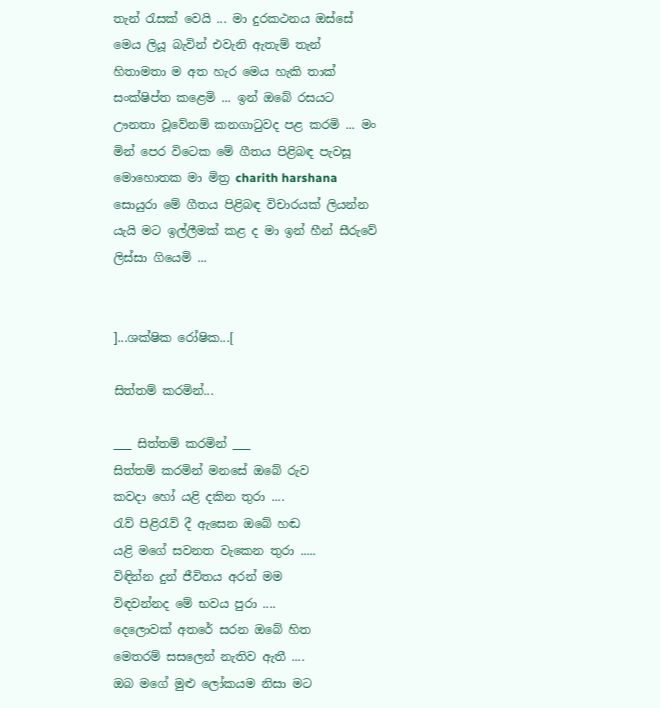තැන් රැසක් වෙයි ... මා දුරකථනය ඔස්සේ මෙය ලියූ බැවින් එවැනි ඇතැම් තැන් හිතාමතා ම අත හැර මෙය හැකි තාක් සංක්ෂිප්ත කළෙමි ... ඉන් ඔබේ රසයට ඌනතා වූවේනම් කනගාටුවද පළ කරමි ... මං මින් පෙර විටෙක මේ ගීතය පිළිබඳ පැවසූ මොහොතක මා මිත්‍ර charith harshana සොයුරා මේ ගීතය පිළිබඳ විචාරයක් ලියන්න යැයි මට ඉල්ලීමක් කළ ද මා ඉන් හීන් සීරුවේ ලිස්සා ගියෙමි ...


]...ශක්ෂික රෝෂික...[

සිත්තම් කරමින්...

___ සිත්තම් කරමින් ___
සිත්තම් කරමින් මනසේ ඔබේ රුව
කවදා හෝ යළි දකින තුරා ....
රැව් පිළිරැව් දී ඇසෙන ඔබේ හඬ
යළි මගේ සවනත වැකෙන තුරා .....
විඳින්න දුන් ජීවිතය අරන් මම
විඳවන්නද මේ භවය පුරා ....
දෙලොවක් අතරේ සරන ඔබේ හිත
මෙතරම් සසලෙන් නැතිව ඇතී ....
ඔබ මගේ මුළු ලෝකයම නිසා මට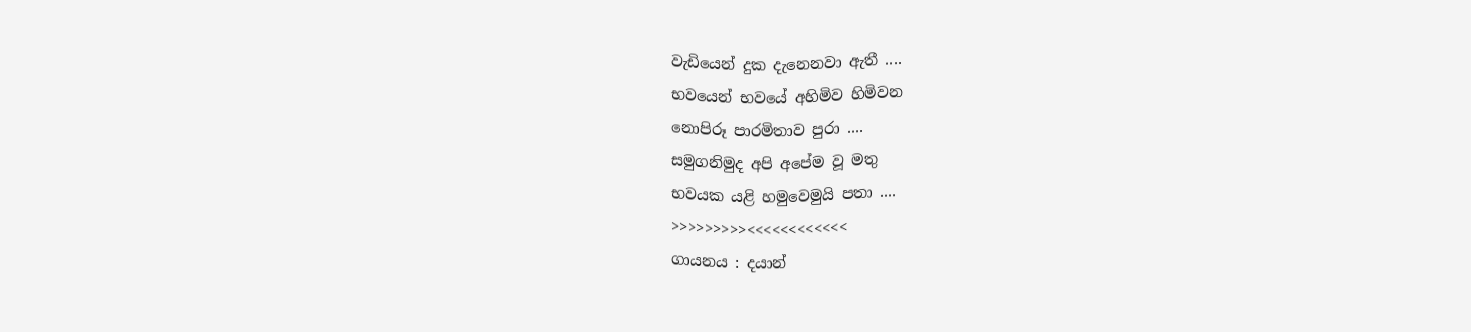වැඩියෙන් දුක දැනෙනවා ඇතී ....
භවයෙන් භවයේ අහිමිව හිමිවන
නොපිරූ පාරමිතාව පුරා ....
සමුගනිමුද අපි අපේම වූ මතු
භවයක යළි හමුවෙමුයි පතා ....
>>>>>>>>><<<<<<<<<<<<
ගායනය : දයාන්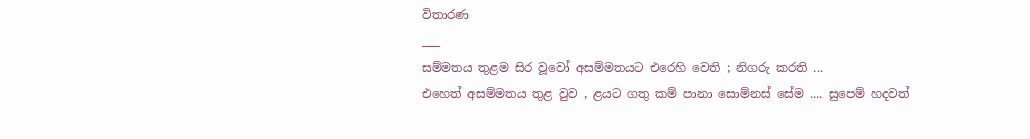විතාරණ
___
සම්මතය තුළම සිර වූවෝ අසම්මතයට එරෙහි වෙති ; නිගරු කරති ...
එහෙත් අසම්මතය තුළ වුව , ළයට ගතු කම් පානා සොම්නස් සේම .... සුපෙම් හදවත්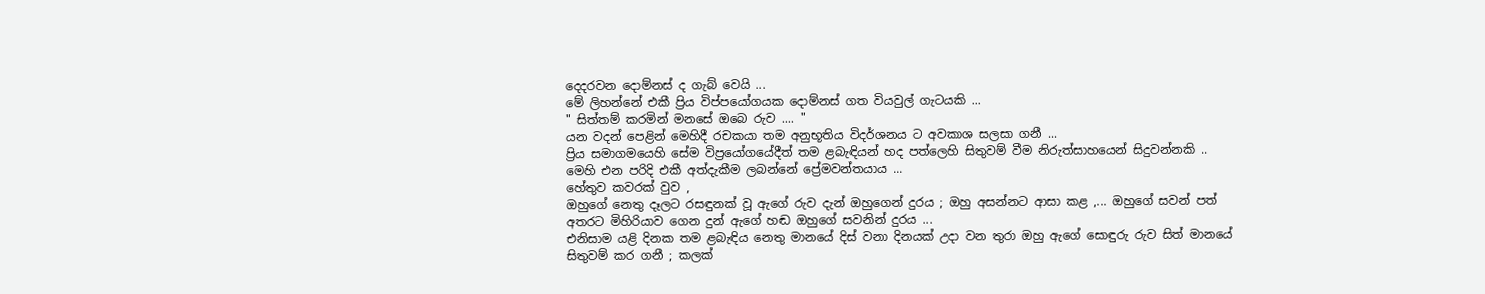දෙදරවන දොම්නස් ද ගැබ් වෙයි ...
මේ ලිහන්නේ එකී ප්‍රිය විප්පයෝගයක දොම්නස් ගත වියවුල් ගැටයකි ...
" සිත්තම් කරමින් මනසේ ඔබෙ රුව .... "
යන වදන් පෙළින් මෙහිදී රචකයා තම අනුභූතිය විදර්ශනය ට අවකාශ සලසා ගනී ...
ප්‍රිය සමාගමයෙහි සේම විප්‍රයෝගයේදීත් තම ළබැඳියන් හද පත්ලෙහි සිතුවම් වීම නිරුත්සාහයෙන් සිදුවන්නකි ..
මෙහි එන පරිදි එකී අත්දැකීම ලබන්නේ ප්‍රේමවන්තයාය ...
හේතුව කවරක් වුව ,
ඔහුගේ නෙතු දෑලට රසඳුනක් වූ ඇගේ රුව දැන් ඔහුගෙන් දුරය ; ඔහු අසන්නට ආසා කළ ,... ඔහුගේ සවන් පත් අතරට මිහිරියාව ගෙන දුන් ඇගේ හඬ ඔහුගේ සවනින් දුරය ...
එනිසාම යළි දිනක තම ළබැඳිය නෙතු මානයේ දිස් වනා දිනයක් උදා වන තුරා ඔහු ඇගේ සොඳුරු රුව සිත් මානයේ සිතුවම් කර ගනී ; කලක්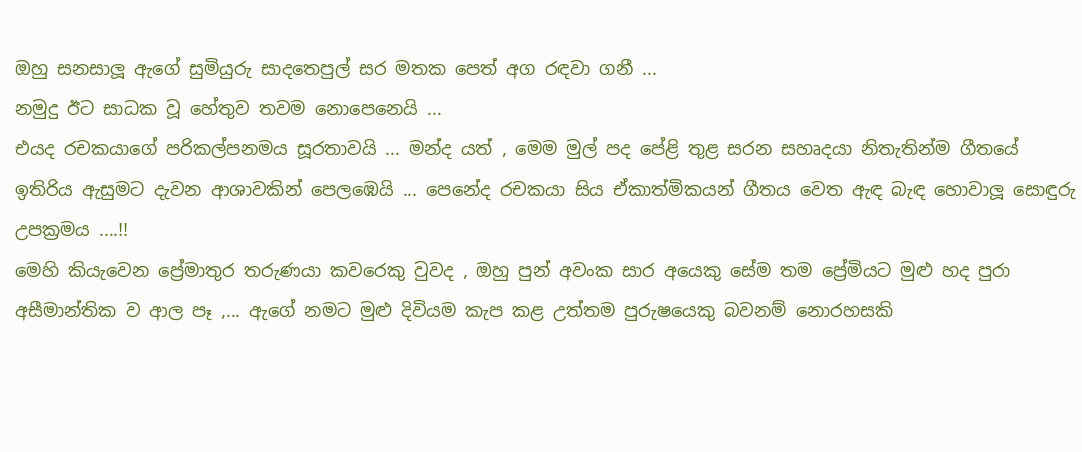ඔහු සනසාලූ ඇගේ සුමියුරු සාදතෙපුල් සර මතක පෙත් අග රඳවා ගනී ...
නමුදු ඊට සාධක වූ හේතුව තවම නොපෙනෙයි ...
එයද රචකයාගේ පරිකල්පනමය සූරතාවයි ... මන්ද යත් , මෙම මුල් පද පේළි තුළ සරන සහෘදයා නිතැතින්ම ගීතයේ ඉතිරිය ඇසුමට දැවන ආශාවකින් පෙලඹෙයි ... පෙනේද රචකයා සිය ඒකාත්මිකයන් ගීතය වෙත ඇඳ බැඳ හොවාලූ සොඳුරු උපක්‍රමය ....!!
මෙහි කියැවෙන ප්‍රේමාතුර තරුණයා කවරෙකු වුවද , ඔහු පුන් අවංක සාර අයෙකු සේම තම ප්‍රේමියට මුළු හද පුරා අසීමාන්තික ව ආල පෑ ,... ඇගේ නමට මුළු දිවියම කැප කළ උත්තම පුරුෂයෙකු බවනම් නොරහසකි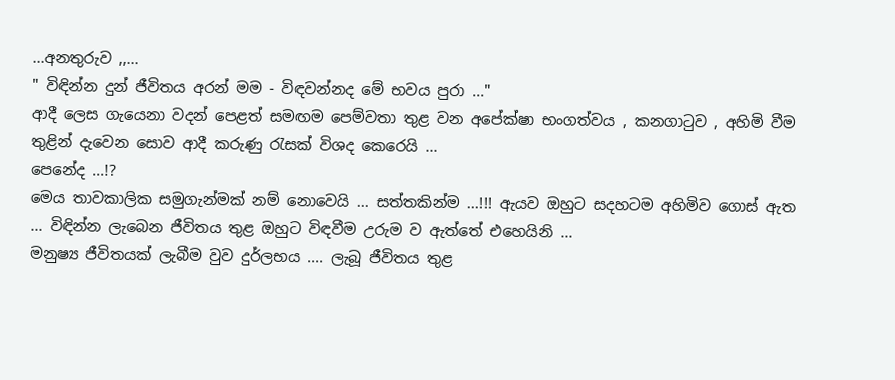...අනතුරුව ,,...
" විඳින්න දුන් ජීවිතය අරන් මම - විඳවන්නද මේ භවය පුරා ..."
ආදී ලෙස ගැයෙනා වදන් පෙළත් සමඟම පෙම්වතා තුළ වන අපේක්ෂා භංගත්වය , කනගාටුව , අහිමි වීම තුළින් දැවෙන සොව ආදී කරුණු රැසක් විශද කෙරෙයි ...
පෙනේද ...!?
මෙය තාවකාලික සමුගැන්මක් නම් නොවෙයි ... සත්තකින්ම ...!!! ඇයව ඔහුට සදහටම අහිමිව ගොස් ඇත ... විඳින්න ලැබෙන ජීවිතය තුළ ඔහුට විඳවීම උරුම ව ඇත්තේ එහෙයිනි ...
මනුෂ්‍ය ජීවිතයක් ලැබීම වුව දුර්ලභය .... ලැබූ ජීවිතය තුළ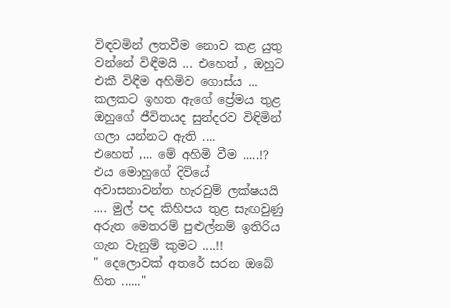විඳවමින් ලතවීම නොව කළ යුතු වන්නේ විඳීමයි ... එහෙත් , ඔහුට එකී විඳීම අහිමිව ගොස්ය ...
කලකට ඉහත ඇගේ ප්‍රේමය තුළ ඔහුගේ ජීවිතයද සුන්දරව විඳිමින් ගලා යන්නට ඇති ....
එහෙත් ,... මේ අහිමි වීම .....!?
එය මොහුගේ දිවියේ අවාසනාවන්ත හැරවුම් ලක්ෂයයි .... මුල් පද කිහිපය තුළ සැඟවුණු අරුත මෙතරම් පුළුල්නම් ඉතිරිය ගැන වැනුම් කුමට ....!!
" දෙලොවක් අතරේ සරන ඔබේ හිත ......"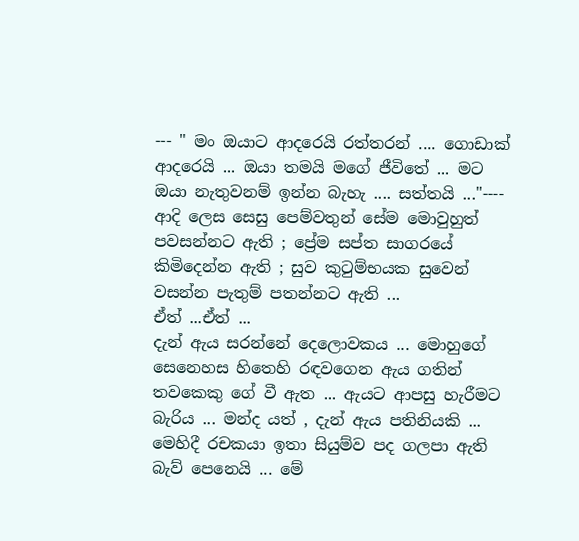--- " මං ඔයාට ආදරෙයි රත්තරන් .... ගොඩාක් ආදරෙයි ... ඔයා තමයි මගේ ජීවිතේ ... මට ඔයා නැතුවනම් ඉන්න බැහැ .... සත්තයි ..."----
ආදි ලෙස සෙසු පෙම්වතුන් සේම මොවුහුත් පවසන්නට ඇති ; ප්‍රේම සප්ත සාගරයේ කිමිදෙන්න ඇති ; සුව කුටුම්භයක සුවෙන් වසන්න පැතුම් පතන්නට ඇති ...
ඒත් ...ඒත් ...
දැන් ඇය සරන්නේ දෙලොවකය ... මොහුගේ සෙනෙහස හිතෙහි රඳවගෙන ඇය ගතින් තවකෙකු ගේ වී ඇත ... ඇයට ආපසු හැරීමට බැරිය ... මන්ද යත් , දැන් ඇය පතිනියකි ...
මෙහිදී රචකයා ඉතා සියුම්ව පද ගලපා ඇති බැව් පෙනෙයි ... මේ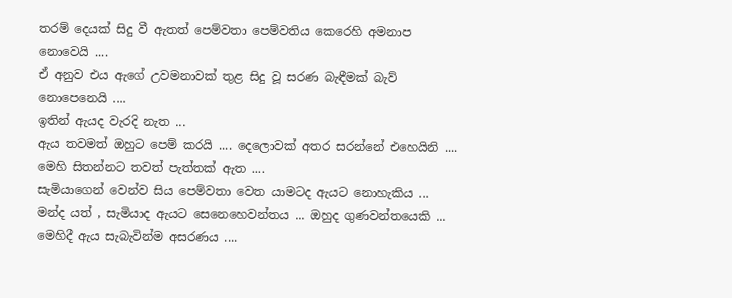තරම් දෙයක් සිදු වී ඇතත් පෙම්වතා පෙම්වතිය කෙරෙහි අමනාප නොවෙයි ....
ඒ අනුව එය ඇගේ උවමනාවක් තුළ සිදු වූ සරණ බැඳීමක් බැව් නොපෙනෙයි ....
ඉතින් ඇයද වැරදි නැත ...
ඇය තවමත් ඔහුට පෙම් කරයි .... දෙලොවක් අතර සරන්නේ එහෙයිනි ....
මෙහි සිතන්නට තවත් පැත්තක් ඇත ....
සැමියාගෙන් වෙන්ව සිය පෙම්වතා වෙත යාමටද ඇයට නොහැකිය ...
මන්ද යත් , සැමියාද ඇයට සෙනෙහෙවන්තය ... ඔහුද ගුණවන්තයෙකි ... මෙහිදී ඇය සැබැවින්ම අසරණය ....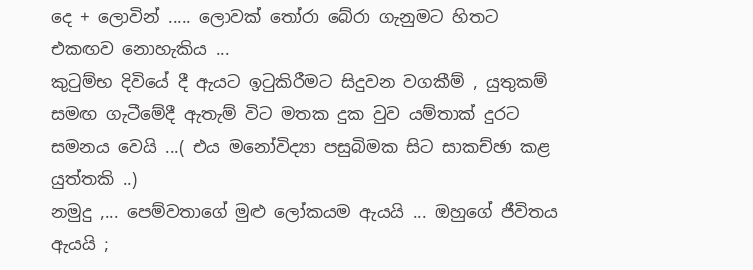දෙ + ලොවින් ..... ලොවක් තෝරා බේරා ගැනුමට හිතට එකඟව නොහැකිය ...
කුටුම්භ දිවියේ දී ඇයට ඉටුකිරීමට සිදුවන වගකීම් , යුතුකම් සමඟ ගැටීමේදී ඇතැම් විට මතක දුක වුව යම්තාක් දුරට සමනය වෙයි ...( එය මනෝවිද්‍යා පසුබිමක සිට සාකච්ඡා කළ යුත්තකි ..)
නමුදු ,... පෙම්වතාගේ මුළු ලෝකයම ඇයයි ... ඔහුගේ ජීවිතය ඇයයි ;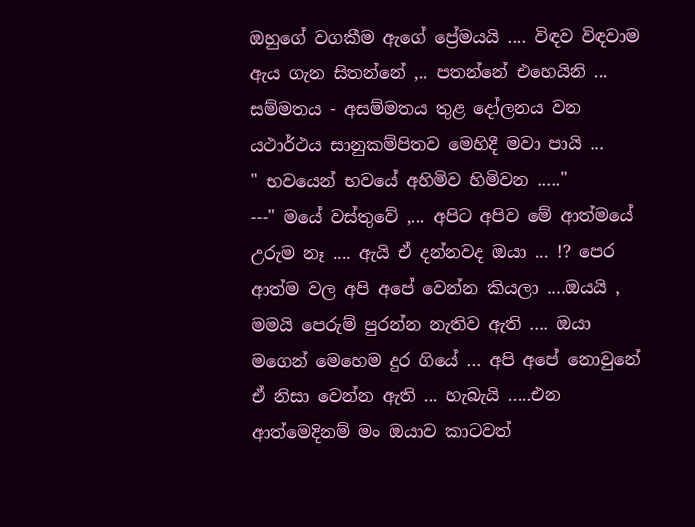ඔහුගේ වගකීම ඇගේ ප්‍රේමයයි .... විඳව විඳවාම ඇය ගැන සිතන්නේ ,.. පතන්නේ එහෙයිනි ...
සම්මතය - අසම්මතය තුළ දෝලනය වන යථාර්ථය සානුකම්පිතව මෙහිදී මවා පායි ...
" භවයෙන් භවයේ අහිමිව හිමිවන ....."
---" මයේ වස්තුවේ ,... අපිට අපිව මේ ආත්මයේ උරුම නෑ .... ඇයි ඒ දන්නවද ඔයා ... !? පෙර ආත්ම වල අපි අපේ වෙන්න කියලා ....ඔයයි , මමයි පෙරුම් පුරන්න නැතිව ඇති .... ඔයා මගෙන් මෙහෙම දුර ගියේ ... අපි අපේ නොවුනේ ඒ නිසා වෙන්න ඇති ... හැබැයි .....එන ආත්මෙදිනම් මං ඔයාව කාටවත්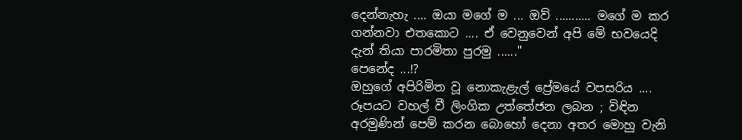දෙන්නැහැ .... ඔයා මගේ ම ... ඔව් ........... මගේ ම කර ගන්නවා එතකොට .... ඒ වෙනුවෙන් අපි මේ භවයෙදි දැන් තියා පාරමිතා පුරමු ......"
පෙනේද ...!?
ඔහුගේ අපිරිමිත වූ නොකැළැල් ප්‍රේමයේ වපසරිය ....
රූපයට වහල් වී ලිංගික උත්තේජන ලබන ; විඳින අරමුණින් පෙම් කරන බොහෝ දෙනා අතර මොහු වැනි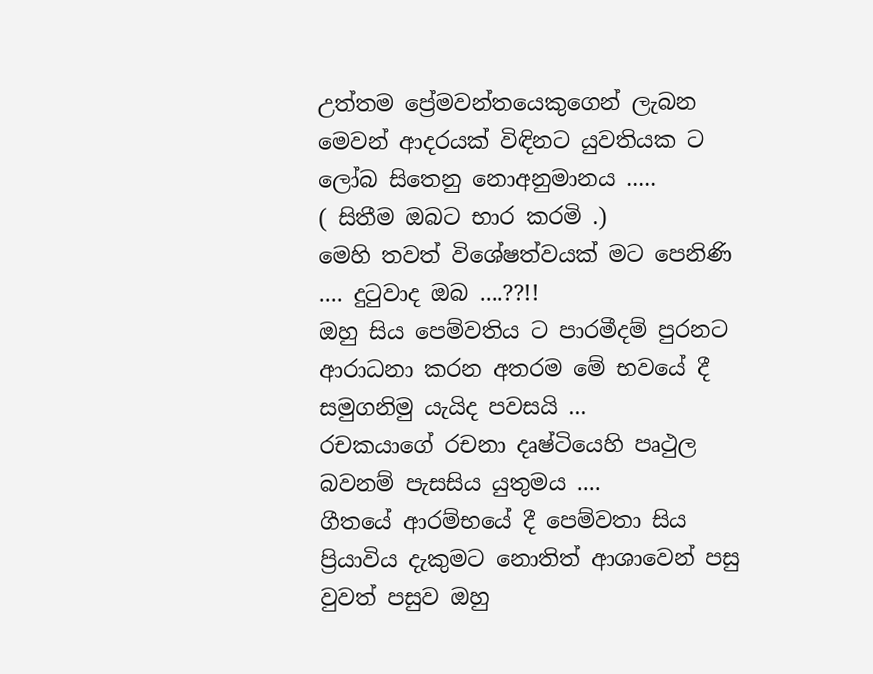උත්තම ප්‍රේමවන්තයෙකුගෙන් ලැබන මෙවන් ආදරයක් විඳිනට යුවතියක ට ලෝබ සිතෙනු නොඅනුමානය .....
( සිතීම ඔබට භාර කරමි .)
මෙහි තවත් විශේෂත්වයක් මට පෙනිණි .... දුටුවාද ඔබ ....??!!
ඔහු සිය පෙම්වතිය ට පාරමීදම් පුරනට ආරාධනා කරන අතරම මේ භවයේ දී සමුගනිමු යැයිද පවසයි ...
රචකයාගේ රචනා දෘෂ්ටියෙහි පෘථුල බවනම් පැසසිය යුතුමය ....
ගීතයේ ආරම්භයේ දී පෙම්වතා සිය ප්‍රියාවිය දැකුමට නොතිත් ආශාවෙන් පසු වුවත් පසුව ඔහු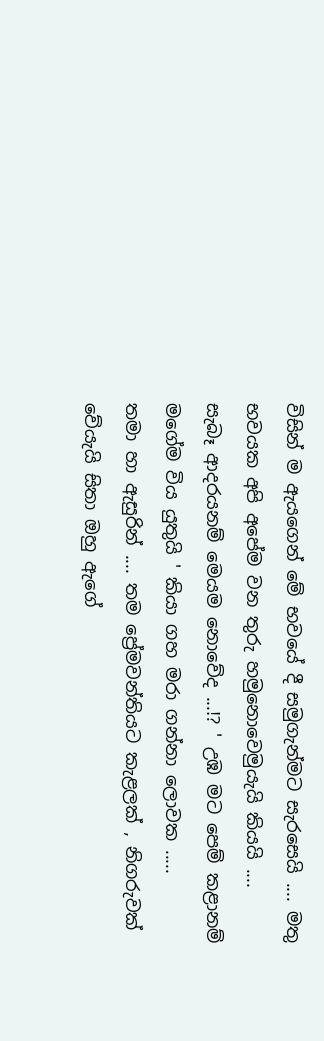විසින් ම ඇයගෙන් මේ භවයේ දී සමුගැන්මට සැරසෙයි .... මතු භවයක අපි අපේම වන තුරු හමුනොවෙමුයැයි කියයි ....
සැබෑ ආදරයනම් මෙයම නොවේද ...!? ' උඹ මට පෙම් කළානම් මගේම විය යුතුයි ' කියා ගහ මරා ගන්නා ලොවක .....
තමා හා ඇසුරින් .... තම ප්‍රේමවන්තියට කැළලක් , නිගරුවක් වේයැයි සිතා ඔහු ඇගේ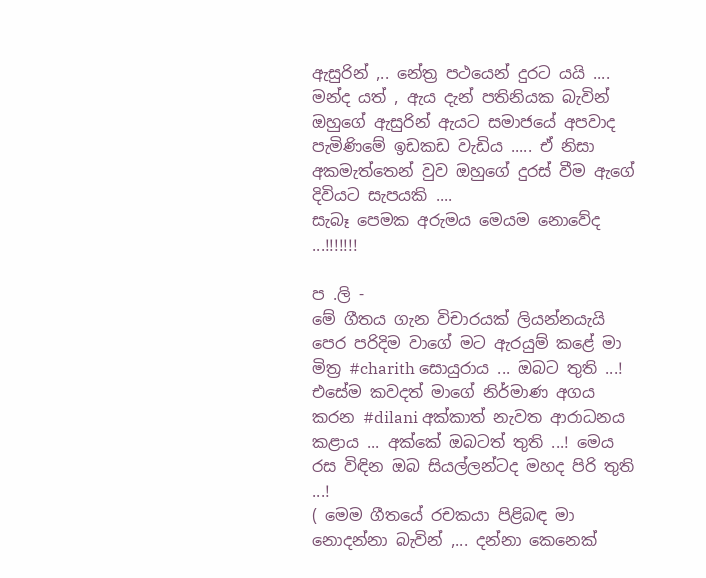ඇසුරින් ,.. නේත්‍ර පථයෙන් දුරට යයි .... මන්ද යත් , ඇය දැන් පතිනියක බැවින් ඔහුගේ ඇසුරින් ඇයට සමාජයේ අපවාද පැමිණිමේ ඉඩකඩ වැඩිය ..... ඒ නිසා අකමැත්තෙන් වුව ඔහුගේ දුරස් වීම ඇගේ දිවියට සැපයකි ....
සැබෑ පෙමක අරුමය මෙයම නොවේද ...!!!!!!!

ප .ලි -
මේ ගීතය ගැන විචාරයක් ලියන්නයැයි පෙර පරිදිම වාගේ මට ඇරයුම් කළේ මා මිත්‍ර #charith සොයුරාය ... ඔබට තුති ...! එසේම කවදත් මාගේ නිර්මාණ අගය කරන #dilani අක්කාත් නැවත ආරාධනය කළාය ... අක්කේ ඔබටත් තුති ...! මෙය රස විඳින ඔබ සියල්ලන්ටද මහද පිරි තුති ...!
( මෙම ගීතයේ රචකයා පිළිබඳ මා නොදන්නා බැවින් ,... දන්නා කෙනෙක්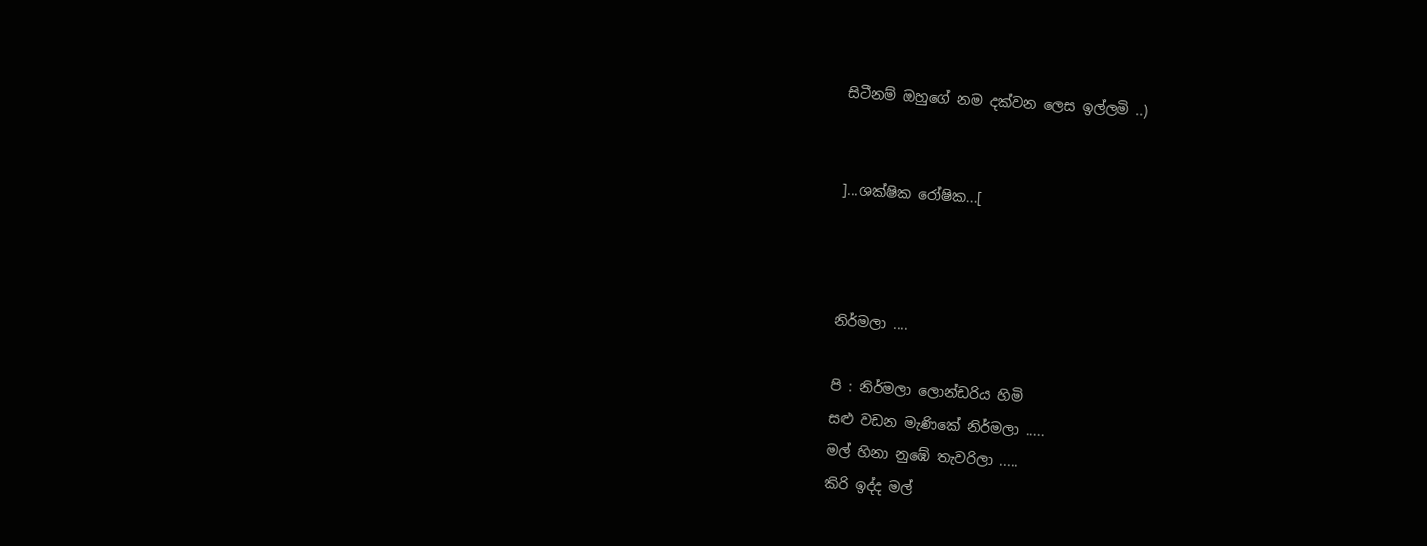සිටීනම් ඔහුගේ නම දක්වන ලෙස ඉල්ලමි ..)


]...ශක්ෂික රෝෂික...[



නිර්මලා ....

පි : නිර්මලා ලොන්ඩරිය හිමි
සළු වඩන මැණිකේ නිර්මලා .....
මල් හිනා නුඹේ තැවරිලා .....
කිරි ඉද්ද මල්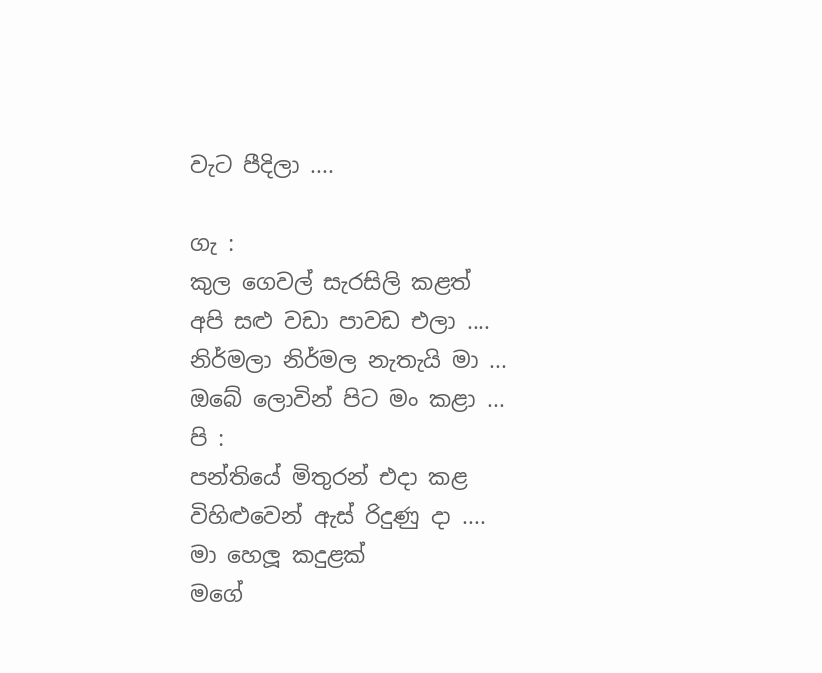වැට පීදිලා ....

ගැ :
කුල ගෙවල් සැරසිලි කළත්
අපි සළු වඩා පාවඩ එලා ....
නිර්මලා නිර්මල නැතැයි මා ...
ඔබේ ලොවින් පිට මං කළා ...
පි :
පන්තියේ මිතුරන් එදා කළ
විහිළුවෙන් ඇස් රිදුණු දා ....
මා හෙලූ කදුළක්
මගේ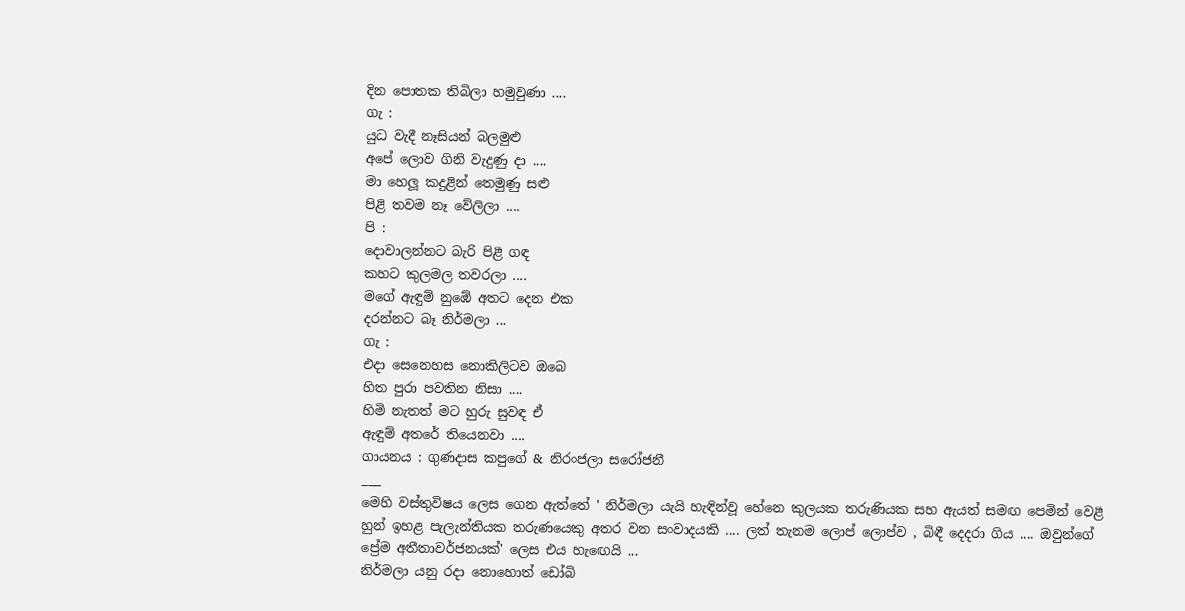දින පොතක තිබිලා හමුවුණා ....
ගැ :
යුධ වැදී නෑසියන් බලමුළු
අපේ ලොව ගිනි වැදුණු දා ....
මා හෙලූ කදුළින් තෙමුණු සළු
පිළි තවම නෑ වේලිලා ....
පි :
දොවාලන්නට බැරි පිළී ගඳ
කහට කුලමල තවරලා ....
මගේ ඇඳුම් නුඹේ අතට දෙන එක
දරන්නට බෑ නිර්මලා ...
ගැ :
එදා සෙනෙහස නොකිලිටව ඔබෙ
හිත පුරා පවතින නිසා ....
හිමි නැතත් මට හුරු සුවඳ ඒ
ඇඳුම් අතරේ තියෙනවා ....
ගායනය : ගුණදාස කපුගේ & නිරංජලා සරෝජනී
___
මෙහි වස්තුවිෂය ලෙස ගෙන ඇත්තේ ' නිර්මලා යැයි හැඳින්වූ හේනෙ කුලයක තරුණියක සහ ඇයත් සමඟ පෙමින් වෙළී හුන් ඉහළ පැලැන්තියක තරුණයෙකු අතර වන සංවාදයකි .... ලත් තැනම ලොප් ලොප්ව , බිඳී දෙදරා ගිය .... ඔවුන්ගේ ප්‍රේම අතීතාවර්ජනයක්' ලෙස එය හැඟෙයි ...
නිර්මලා යනු රදා නොහොත් ඩෝබි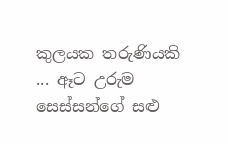කුලයක තරුණියකි ... ඈට උරුම සෙස්සන්ගේ සළු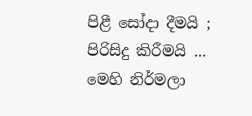පිළී සෝදා දීමයි ; පිරිසිදු කිරීමයි ...
මෙහි නිර්මලා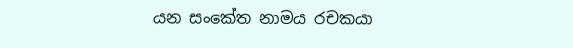යන සංකේත නාමය රචකයා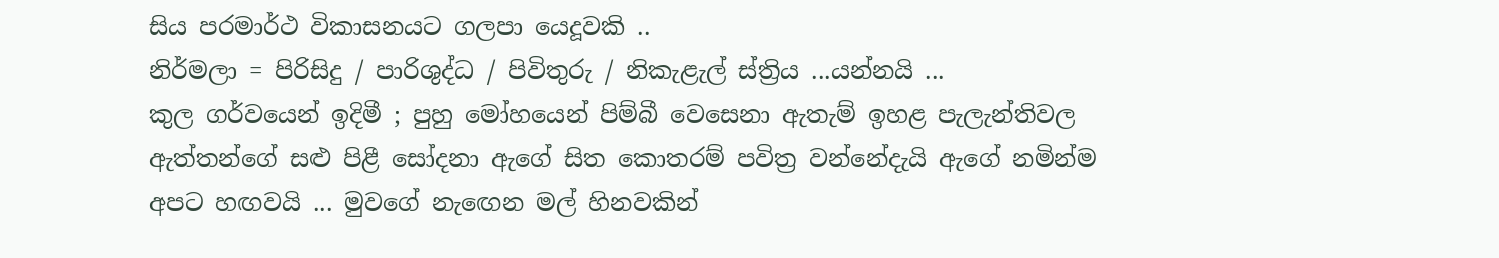සිය පරමාර්ථ විකාසනයට ගලපා යෙදූවකි ..
නිර්මලා = පිරිසිදු / පාරිශුද්ධ / පිවිතුරු / නිකැළැල් ස්ත්‍රිය ...යන්නයි ...
කුල ගර්වයෙන් ඉදිමී ; පුහු මෝහයෙන් පිම්බී වෙසෙනා ඇතැම් ඉහළ පැලැන්තිවල ඇත්තන්ගේ සළු පිළී සෝදනා ඇගේ සිත කොතරම් පවිත්‍ර වන්නේදැයි ඇගේ නමින්ම අපට හඟවයි ... මුවගේ නැඟෙන මල් හිනවකින්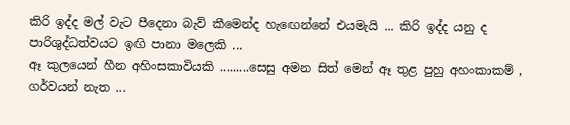කිරි ඉද්ද මල් වැට පීදෙනා බැව් කීමෙන්ද හැඟෙන්නේ එයමැයි ... කිරි ඉද්ද යනු ද පාරිශුද්ධත්වයට ඉඟි පානා මලෙකි ...
ඈ කුලයෙන් හීන අහිංසකාවියකි .........සෙසු අමන සිත් මෙන් ඈ තුළ පුහු අහංකාකම් , ගර්වයන් නැත ...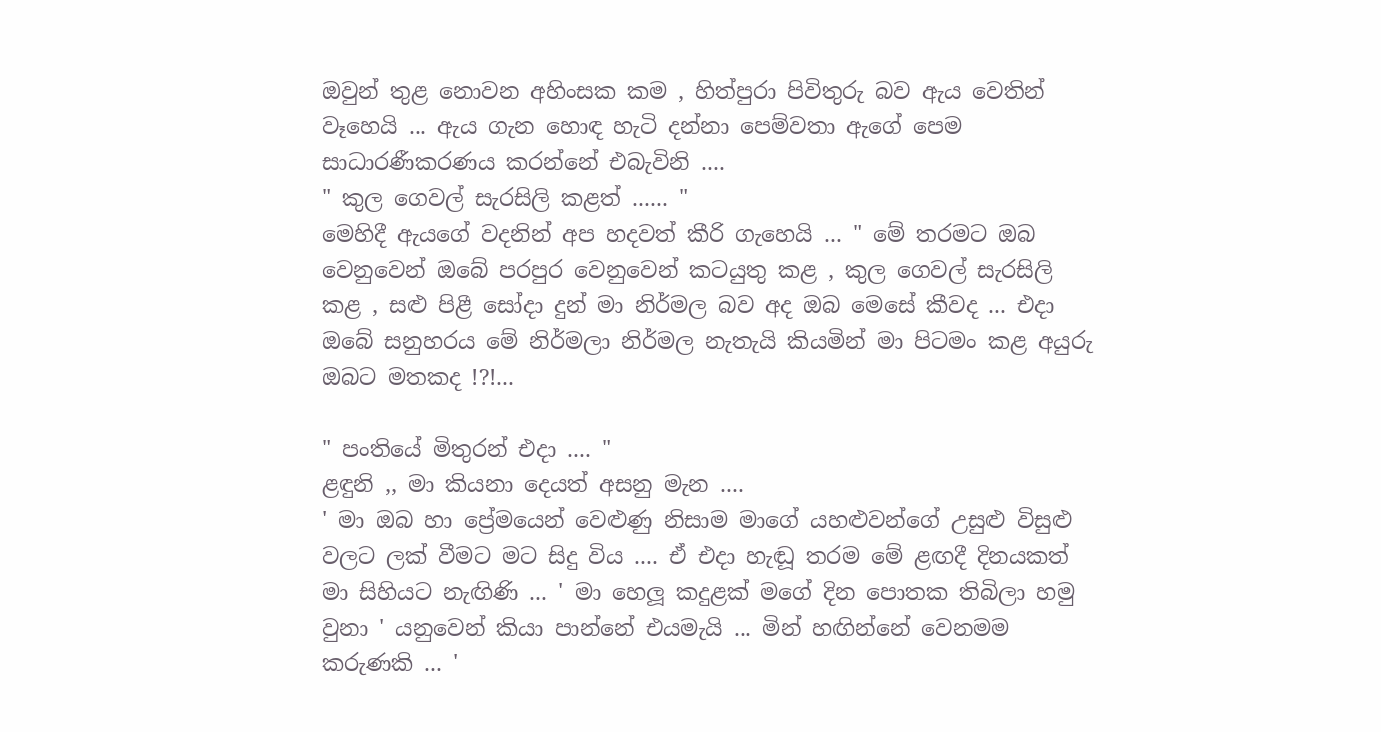ඔවුන් තුළ නොවන අහිංසක කම , හිත්පුරා පිවිතුරු බව ඇය වෙතින් වෑහෙයි ... ඇය ගැන හොඳ හැටි දන්නා පෙම්වතා ඇගේ පෙම සාධාරණීකරණය කරන්නේ එබැවිනි ....
" කුල ගෙවල් සැරසිලි කළත් ...... "
මෙහිදී ඇයගේ වදනින් අප හදවත් කීරි ගැහෙයි ... " මේ තරමට ඔබ වෙනුවෙන් ඔබේ පරපුර වෙනුවෙන් කටයුතු කළ , කුල ගෙවල් සැරසිලි කළ , සළු පිළී සෝදා දුන් මා නිර්මල බව අද ඔබ මෙසේ කීවද ... එදා ඔබේ සනුහරය මේ නිර්මලා නිර්මල නැතැයි කියමින් මා පිටමං කළ අයුරු ඔබට මතකද !?!...

" පංතියේ මිතුරන් එදා .... "
ළඳුනි ,, මා කියනා දෙයත් අසනු මැන ....
' මා ඔබ හා ප්‍රේමයෙන් වෙළුණු නිසාම මාගේ යහළුවන්ගේ උසුළු විසුළු වලට ලක් වීමට මට සිදු විය .... ඒ එදා හැඬූ තරම මේ ළඟදී දිනයකත් මා සිහියට නැඟිණි ... ' මා හෙලූ කදුළක් මගේ දින පොතක තිබිලා හමු වුනා ' යනුවෙන් කියා පාන්නේ එයමැයි ... මින් හඟින්නේ වෙනමම කරුණකි ... '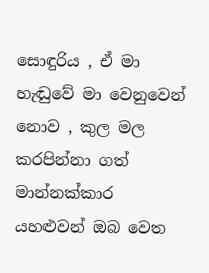සොඳුරිය , ඒ මා හැඬුවේ මා වෙනුවෙන් නොව , කුල මල කරපින්නා ගත් මාන්නක්කාර යහළුවන් ඔබ වෙත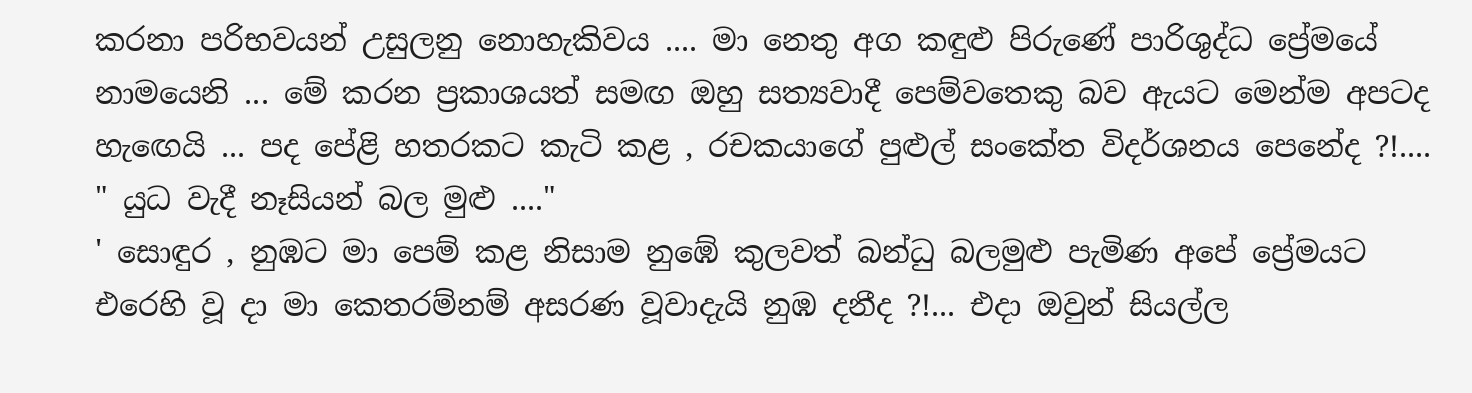කරනා පරිභවයන් උසුලනු නොහැකිවය .... මා නෙතු අග කඳුළු පිරුණේ පාරිශුද්ධ ප්‍රේමයේ නාමයෙනි ... මේ කරන ප්‍රකාශයත් සමඟ ඔහු සත්‍යවාදී පෙම්වතෙකු බව ඇයට මෙන්ම අපටද හැඟෙයි ... පද පේළි හතරකට කැටි කළ , රචකයාගේ පුළුල් සංකේත විදර්ශනය පෙනේද ?!....
" යුධ වැදී නෑසියන් බල මුළු ...."
' සොඳුර , නුඹට මා පෙම් කළ නිසාම නුඹේ කුලවත් බන්ධු බලමුළු පැමිණ අපේ ප්‍රේමයට එරෙහි වූ දා මා කෙතරම්නම් අසරණ වූවාදැයි නුඹ දනීද ?!... එදා ඔවුන් සියල්ල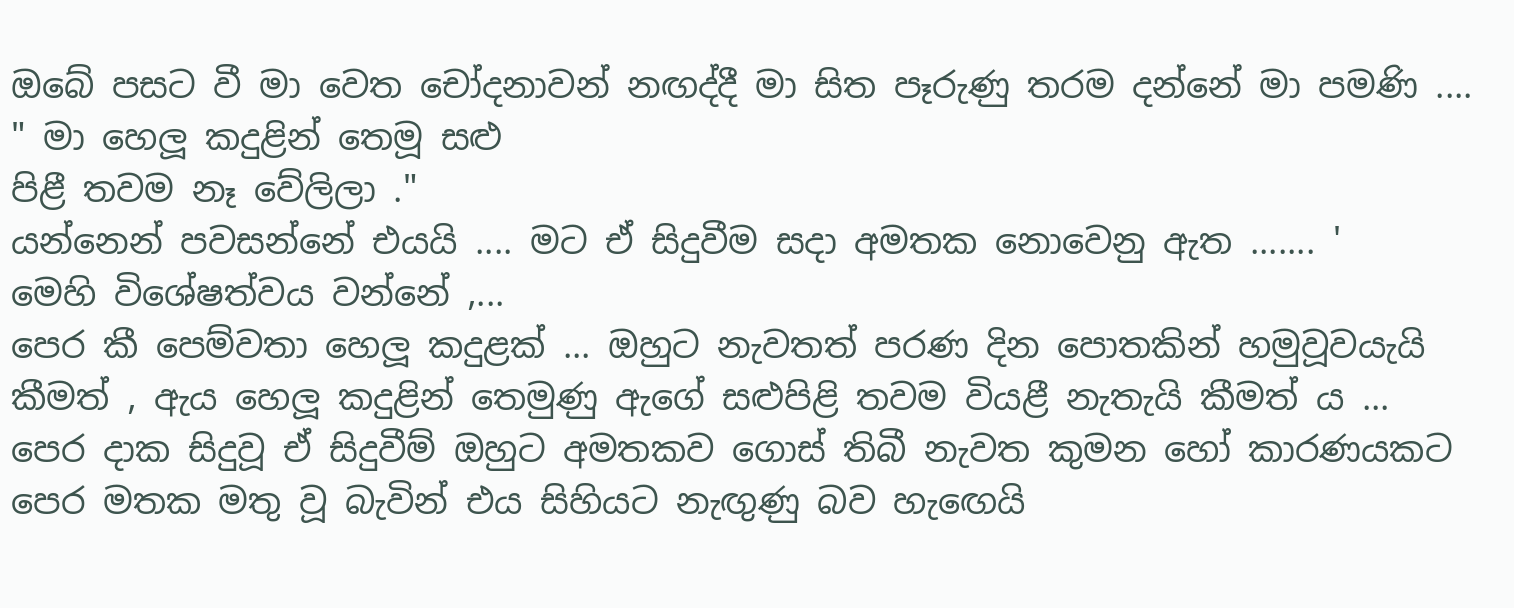ඔබේ පසට වී මා වෙත චෝදනාවන් නඟද්දී මා සිත පෑරුණු තරම දන්නේ මා පමණි ....
" මා හෙලූ කදුළින් තෙමූ සළු
පිළී තවම නෑ වේලිලා ."
යන්නෙන් පවසන්නේ එයයි .... මට ඒ සිදුවීම සදා අමතක නොවෙනු ඇත ....... '
මෙහි විශේෂත්වය වන්නේ ,...
පෙර කී පෙම්වතා හෙලූ කදුළක් ... ඔහුට නැවතත් පරණ දින පොතකින් හමුවූවයැයි කීමත් , ඇය හෙලූ කදුළින් තෙමුණු ඇගේ සළුපිළි තවම වියළී නැතැයි කීමත් ය ...
පෙර දාක සිදුවූ ඒ සිදුවීම් ඔහුට අමතකව ගොස් තිබී නැවත කුමන හෝ කාරණයකට පෙර මතක මතු වූ බැවින් එය සිහියට නැඟුණු බව හැඟෙයි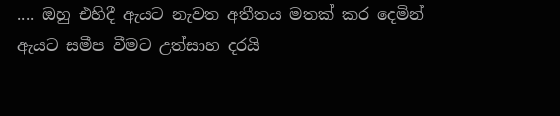.... ඔහු එහිදී ඇයට නැවත අතීතය මතක් කර දෙමින් ඇයට සමීප වීමට උත්සාහ දරයි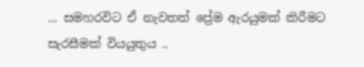... සමහරවිට ඒ නැවතත් ප්‍රේම ඇරයුමක් කිරීමට සැරසීමක් වියයුතුය ..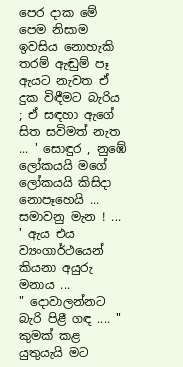පෙර දාක මේ පෙම නිසාම ඉවසිය නොහැකි තරම් ඇඬුම් පෑ ඇයට නැවත ඒ දුක විඳීමට බැරිය ; ඒ සඳහා ඇගේ සිත සවිමත් නැත ... ' සොඳුර , නුඹේ ලෝකයයි මගේ ලෝකයයි කිසිදා නොපෑහෙයි ... සමාවනු මැන ! ... ' ඇය එය ව්‍යංගාර්ථයෙන් කියනා අයුරු මනාය ...
" දොවාලන්නට බැරි පිළී ගඳ .... "
කුමක් කළ යුතුයැයි මට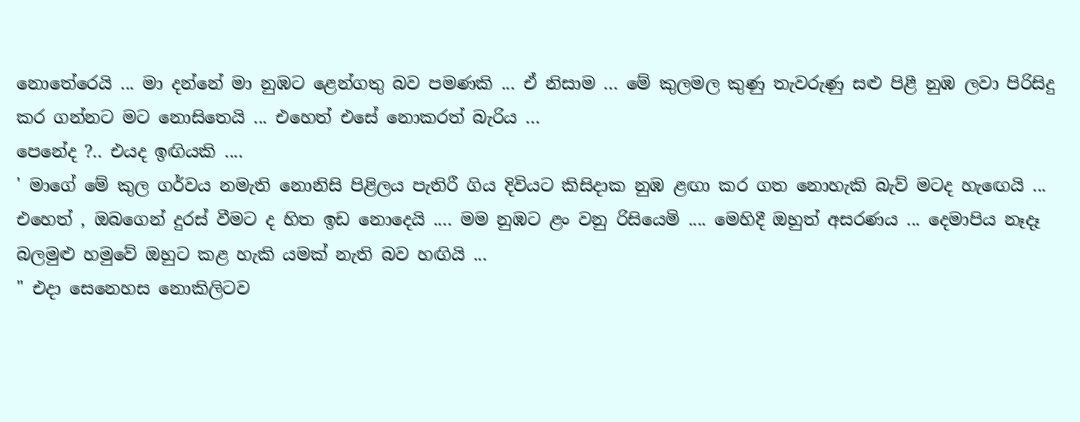නොතේරෙයි ... මා දන්නේ මා නුඹට ළෙන්ගතු බව පමණකි ... ඒ නිසාම ... මේ කුලමල කුණු තැවරුණු සළු පිළී නුඹ ලවා පිරිසිදු කර ගන්නට මට නොසිතෙයි ... එහෙත් එසේ නොකරත් බැරිය ...
පෙනේද ?.. එයද ඉඟියකි ....
' මාගේ මේ කුල ගර්වය නමැති නොනිසි පිළිලය පැතිරී ගිය දිවියට කිසිදාක නුඹ ළඟා කර ගත නොහැකි බැව් මටද හැඟෙයි ... එහෙත් , ඔබගෙන් දුරස් වීමට ද හිත ඉඩ නොදෙයි .... මම නුඹට ළං වනු රිසියෙමි .... මෙහිදී ඔහුත් අසරණය ... දෙමාපිය නෑදෑ බලමුළු හමුවේ ඔහුට කළ හැකි යමක් නැති බව හඟියි ...
" එදා සෙනෙහස නොකිලිටව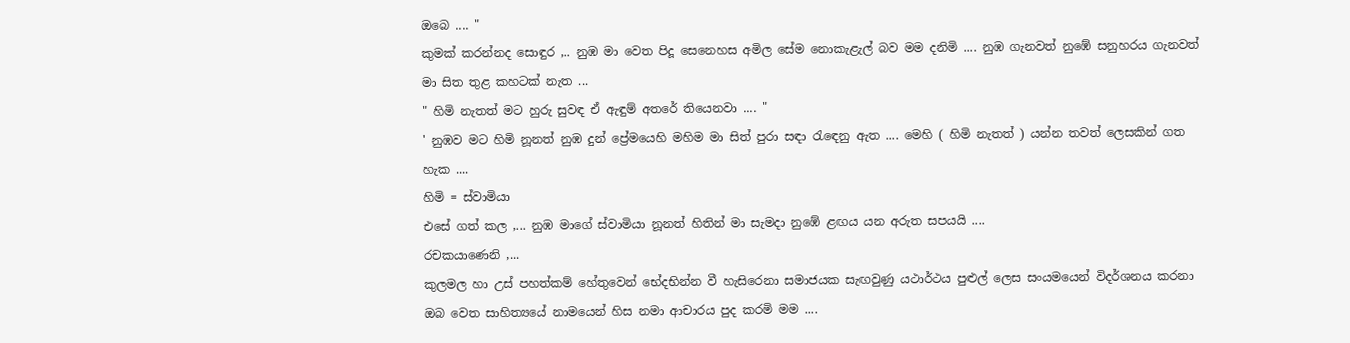ඔබෙ .... "
කුමක් කරන්නද සොඳුර ,.. නුඹ මා වෙත පිදූ සෙනෙහස අමිල සේම නොකැළැල් බව මම දනිමි .... නුඹ ගැනවත් නුඹේ සනුහරය ගැනවත් මා සිත තුළ කහටක් නැත ...
" හිමි නැතත් මට හුරු සුවඳ ඒ ඇඳුම් අතරේ තියෙනවා .... "
' නුඹව මට හිමි නූනත් නුඹ දුන් ප්‍රේමයෙහි මහිම මා සිත් පුරා සඳා රැඳෙනු ඇත .... මෙහි ( හිමි නැතත් ) යන්න තවත් ලෙසකින් ගත හැක ....
හිමි = ස්වාමියා
එසේ ගත් කල ,... නුඹ මාගේ ස්වාමියා නූනත් හිතින් මා සැමදා නුඹේ ළඟය යන අරුත සපයයි ....
රචකයාණෙනි ,...
කුලමල හා උස් පහත්කම් හේතුවෙන් භේදභින්න වී හැසිරෙනා සමාජයක සැඟවුණු යථාර්ථය පුළුල් ලෙස සංයමයෙන් විදර්ශනය කරනා ඔබ වෙත සාහිත්‍යයේ නාමයෙන් හිස නමා ආචාරය පුද කරමි මම ....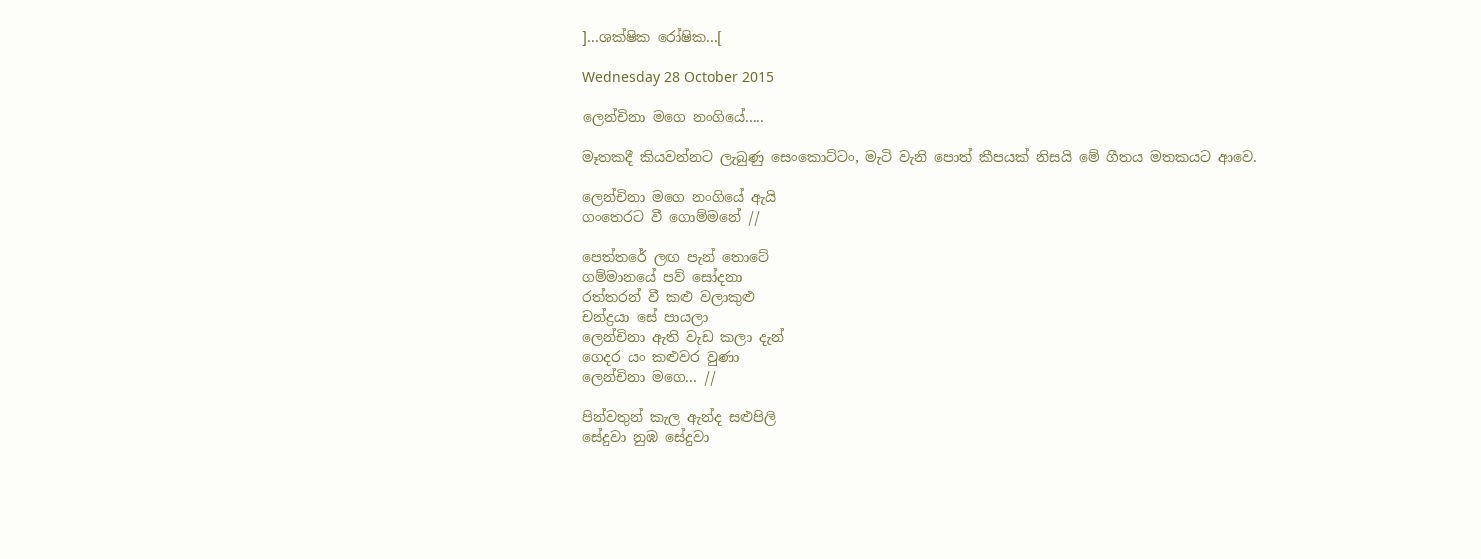]...ශක්ෂික රෝෂික...[

Wednesday 28 October 2015

ලෙන්චිනා මගෙ නංගියේ.....

මෑතකදී කියවන්නට ලැබුණු සෙංකොට්ටං, මැටි වැනි පොත් කීපයක් නිසයි මේ ගීතය මතකයට ආවෙ.

ලෙන්චිනා මගෙ නංගියේ ඇයි
ගංතෙරට වී ගොම්මනේ //

පෙත්තරේ ලඟ පැන් තොටේ
ගම්මානයේ පව් සෝදනා
රත්තරන් වී කළු වලාකුළු
චන්ද්‍රයා සේ පායලා
ලෙන්චිනා ඇති වැඩ කලා දැන්
ගෙදර යං කළුවර වුණා
ලෙන්චිනා මගෙ... //

පින්වතුන් කැල ඇන්ද සළුපිලි
සේදුවා නුඹ සේදුවා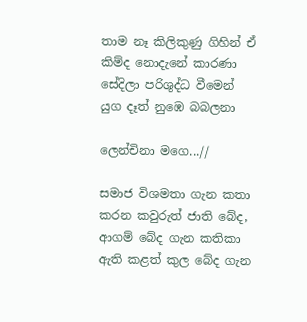තාම නෑ කිලිකුණු ගිහින් ඒ
කිම්ද නොදැනේ කාරණා
සේදිලා පරිශුද්ධ වීමෙන්
යුග දෑත් නුඹෙ බබලනා

ලෙන්චිනා මගෙ...//

සමාජ විශමතා ගැන කතා කරන කවුරුත් ජාති බේද, ආගම් බේද ගැන කතිකා ඇති කළත් කුල බේද ගැන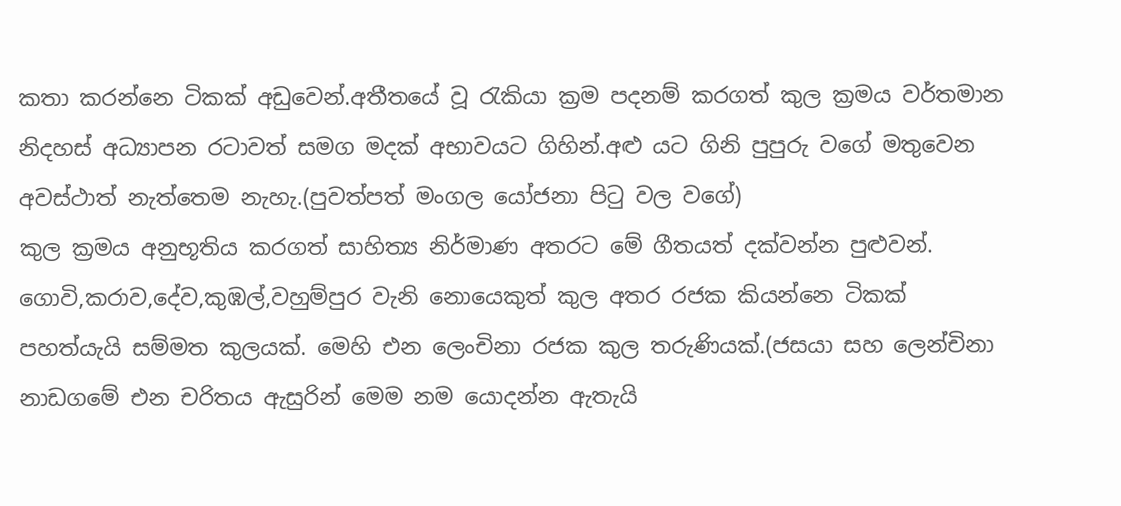කතා කරන්නෙ ටිකක් අඩුවෙන්.අතීතයේ වූ රැකියා ක්‍රම පදනම් කරගත් කුල ක්‍රමය වර්තමාන නිදහස් අධ්‍යාපන රටාවත් සමග මදක් අභාවයට ගිහින්.අළු යට ගිනි පුපුරු වගේ මතුවෙන අවස්ථාත් නැත්තෙම නැහැ.(පුවත්පත් මංගල යෝජනා පිටු වල වගේ)
කුල ක්‍රමය අනුභූතිය කරගත් සාහිත්‍ය නිර්මාණ අතරට මේ ගීතයත් දක්වන්න පුළුවන්.
ගොවි,කරාව,දේව,කුඹල්,වහුම්පුර වැනි නොයෙකුත් කුල අතර රජක කියන්නෙ ටිකක් පහත්යැයි සම්මත කුලයක්. මෙහි එන ලෙංචිනා රජක කුල තරුණියක්.(ජසයා සහ ලෙන්චිනා නාඩගමේ එන චරිතය ඇසුරින් මෙම නම යොදන්න ඇතැයි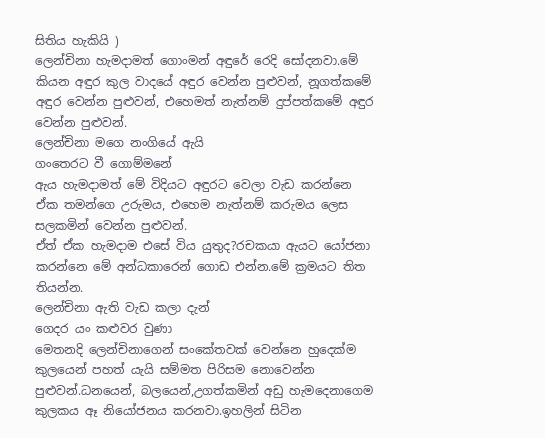සිතිය හැකියි )
ලෙන්චිනා හැමදාමත් ගොංමන් අඳුරේ රෙදි සෝදනවා.මේ කියන අඳුර කුල වාදයේ අඳුර වෙන්න පුළුවන්, නූගත්කමේ අඳුර වෙන්න පුළුවන්, එහෙමත් නැත්නම් දුප්පත්කමේ අඳුර වෙන්න පුළුවන්.
ලෙන්චිනා මගෙ නංගියේ ඇයි
ගංතෙරට වී ගොම්මනේ
ඇය හැමදාමත් මේ විදියට අඳුරට වෙලා වැඩ කරන්නෙ ඒක තමන්ගෙ උරුමය, එහෙම නැත්නම් කරුමය ලෙස සලකමින් වෙන්න පුළුවන්.
ඒත් ඒක හැමදාම එසේ විය යුතුද?රචකයා ඇයට යෝජනා කරන්නෙ මේ අන්ධකාරෙන් ගොඩ එන්න.මේ ක්‍රමයට තිත තියන්න.
ලෙන්චිනා ඇති වැඩ කලා දැන්
ගෙදර යං කළුවර වුණා
මෙතනදි ලෙන්චිනාගෙන් සංකේතවක් වෙන්නෙ හුදෙක්ම කුලයෙන් පහත් යැයි සම්මත පිරිසම නොවෙන්න පුළුවන්.ධනයෙන්, බලයෙන්,උගත්කමින් අඩු හැමදෙනාගෙම කුලකය ඈ නියෝජනය කරනවා.ඉහලින් සිටින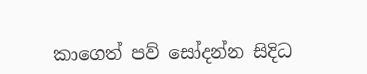කාගෙත් පව් සෝදන්න සිදිධ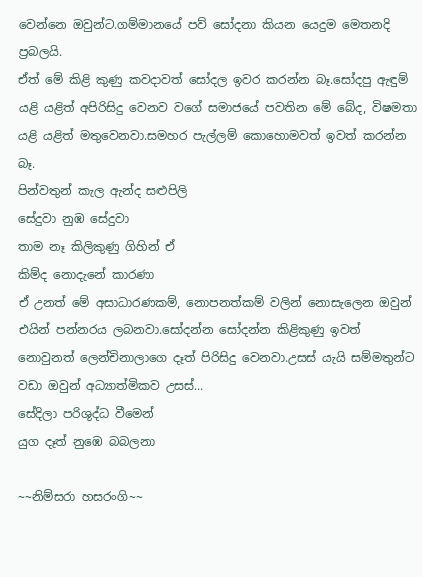වෙන්නෙ ඔවුන්ට.ගම්මානයේ පව් සෝදනා කියන යෙදුම මෙතනදි ප්‍රබලයි.
ඒත් මේ කිළි කුණු කවදාවත් සෝදල ඉවර කරන්න බෑ.සෝදපු ඇඳුම් යළි යළිත් අපිරිසිදු වෙනව වගේ සමාජයේ පවතින මේ බේද, විෂමතා යළි යළිත් මතුවෙනවා.සමහර පැල්ලම් කොහොමවත් ඉවත් කරන්න බෑ.
පින්වතුන් කැල ඇන්ද සළුපිලි
සේදුවා නුඹ සේදුවා
තාම නෑ කිලිකුණු ගිහින් ඒ
කිම්ද නොදැනේ කාරණා
ඒ උනත් මේ අසාධාරණකම්, නොපනත්කම් වලින් නොසැලෙන ඔවුන් එයින් පන්නරය ලබනවා.සෝදන්න සෝදන්න කිළිකුණු ඉවත් නොවුනත් ලෙන්චිනාලාගෙ දෑත් පිරිසිදු වෙනවා.උසස් යැයි සම්මතුන්ට වඩා ඔවුන් අධ්‍යාත්මිකව උසස්...
සේදිලා පරිශුද්ධ වීමෙන්
යුග දෑත් නුඹෙ බබලනා

~~නිම්සරා හසරංගි~~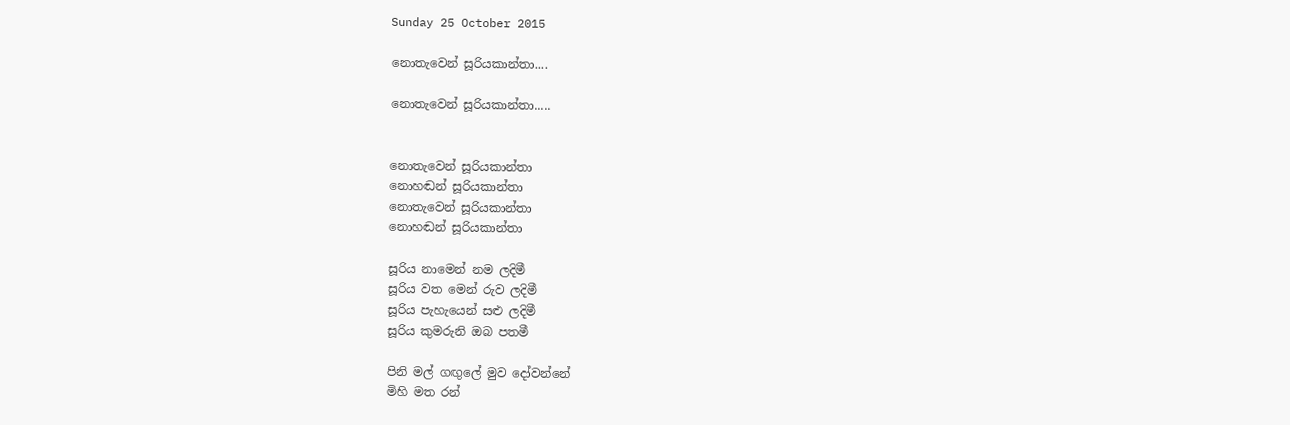Sunday 25 October 2015

නොතැවෙන් සූරියකාන්තා....

නොතැවෙන් සූරියකාන්තා.....


නොතැවෙන් සූරියකාන්තා
නොහඬන් සූරියකාන්තා
නොතැවෙන් සූරියකාන්තා
නොහඬන් සූරියකාන්තා

සූරිය නාමෙන් නම ලදිමී
සූරිය වත මෙන් රුව ලදිමී
සූරිය පැහැයෙන් සළු ලදිමී
සූරිය කුමරුනි ඔබ පතමී

පිනි මල් ගඟුලේ මුව දෝවන්නේ
මිහි මත රන්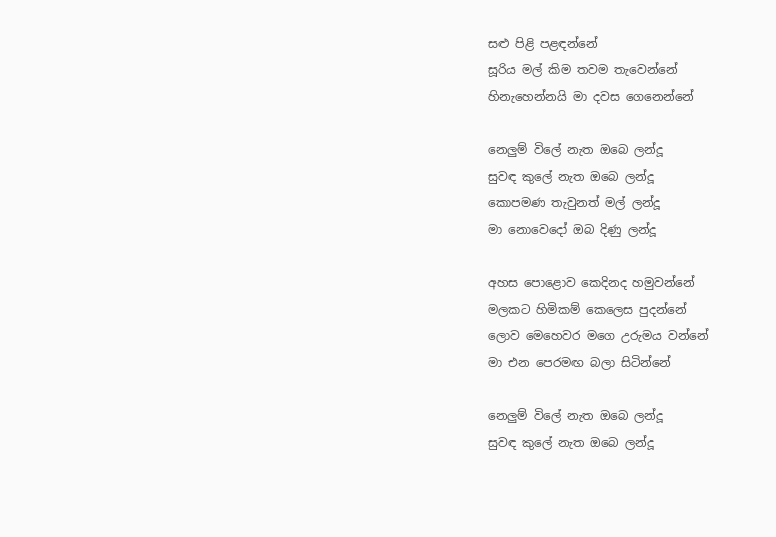සළු පිළි පළඳන්නේ
සූරිය මල් කිම තවම තැවෙන්නේ
හිනැහෙන්නයි මා දවස ගෙනෙන්නේ

නෙලුම් විලේ නැත ඔබෙ ලන්දූ
සුවඳ කුලේ නැත ඔබෙ ලන්දූ
කොපමණ තැවුනත් මල් ලන්දූ
මා නොවෙදෝ ඔබ දිණු ලන්දූ

අහස පොළොව කෙදිනද හමුවන්නේ
මලකට හිමිකම් කෙලෙස පුදන්නේ
ලොව මෙහෙවර මගෙ උරුමය වන්නේ
මා එන පෙරමඟ බලා සිටින්නේ

නෙලුම් විලේ නැත ඔබෙ ලන්දූ
සුවඳ කුලේ නැත ඔබෙ ලන්දූ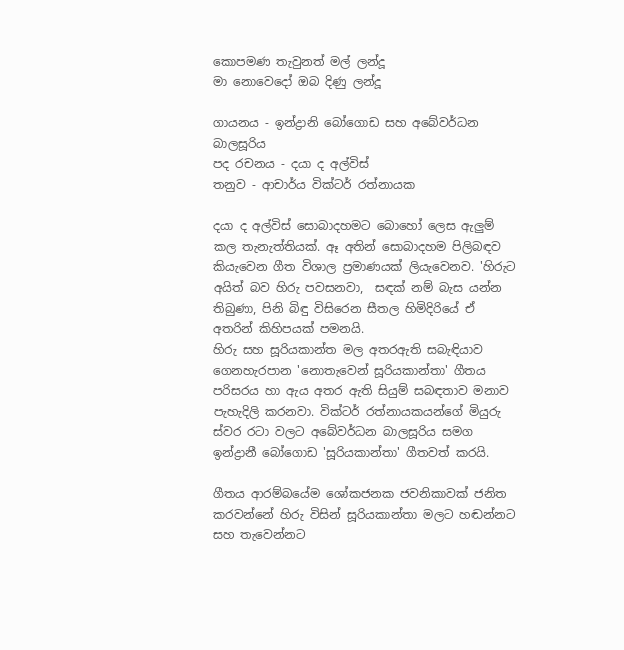කොපමණ තැවුනත් මල් ලන්දූ
මා නොවෙදෝ ඔබ දිණු ලන්දූ

ගායනය - ඉන්ද්‍රානි බෝගොඩ සහ අබේවර්ධන බාලසූරිය
පද රචනය - දයා ද අල්විස්
තනුව - ආචාර්ය වික්ටර් රත්නායක

දයා ද අල්විස් සොබාදහමට බොහෝ ලෙස ඇලුම් කල තැනැත්තියක්. ඈ අතින් සොබාදහම පිලිබඳව කියැවෙන ගීත විශාල ප්‍රමාණයක් ලියැවෙනව. 'හිරුට අයිත් බව හිරු පවසනවා,  සඳක් නම් බැස යන්න තිබුණා, පිනි බිඳු විසිරෙන සීතල හිමිදිරියේ ඒ අතරින් කිහිපයක් පමනයි.
හිරු සහ සූරියකාන්ත මල අතරඇති සබැඳියාව ගෙනහැරපාන 'නොතැවෙන් සූරියකාන්තා' ගීතය පරිසරය හා ඇය අතර ඇති සියුම් සබඳතාව මනාව පැහැදිලි කරනවා. වික්ටර් රත්නායකයන්ගේ මියුරු ස්වර රටා වලට අබේවර්ධන බාලසූරිය සමග ඉන්ද්‍රානී බෝගොඩ 'සූරියකාන්තා' ගීතවත් කරයි.

ගීතය ආරම්බයේම ශෝකජනක ජවනිකාවක් ජනිත කරවන්නේ හිරු විසින් සූරියකාන්තා මලට හඬන්නට සහ තැවෙන්නට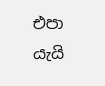එපා යැයි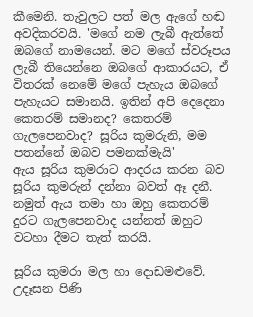කීමෙනි. තැවුලට පත් මල ඇගේ හඬ අවදිකරවයි. 'මගේ නම ලැබී ඇත්තේ ඔබගේ නාමයෙන්. මට මගේ ස්වරූපය ලැබී තියෙන්නෙ ඔබගේ ආකාරයට, ඒ විතරක් නෙමේ මගේ පැහැය ඔබගේ පැහැයට සමානයි. ඉතින් අපි දෙදෙනා කෙතරම් සමානද? කෙතරම් ගැලපෙනවාද? සූරිය කුමරුනි, මම පතන්නේ ඔබව පමනක්මැයි'
ඇය සූරිය කුමරාට ආදරය කරන බව සූරිය කුමරුන් දන්නා බවත් ඈ දනී. නමුත් ඇය තමා හා ඔහු කෙතරම් දුරට ගැලපෙනවාද යන්නත් ඔහුට වටහා දීමට තැත් කරයි.

සූරිය කුමරා මල හා දොඩමළුවේ. උදෑසන පිණි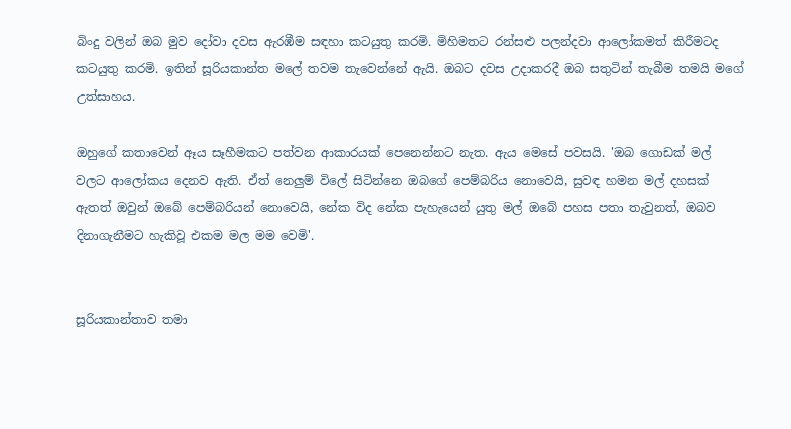බිංදු වලින් ඔබ මුව දෝවා දවස ඇරඹීම සඳහා කටයුතු කරමි. මිහිමතට රන්සළු පලන්දවා ආලෝකමත් කිරීමටද කටයුතු කරමි. ඉතින් සූරියකාන්ත මලේ තවම තැවෙන්නේ ඇයි. ඔබට දවස උදාකරදී ඔබ සතුටින් තැබීම තමයි මගේ උත්සාහය.

ඔහුගේ කතාවෙන් ඈය සෑහීමකට පත්වන ආකාරයක් පෙනෙන්නට නැත. ඇ‍ය මෙසේ පවසයි. 'ඔබ ගොඩක් මල් වලට ආලෝකය දෙනව ඇති. ඒත් නෙලුම් විලේ සිටින්නෙ ඔබගේ පෙම්බරිය නොවෙයි, සුවඳ හමන මල් දහසක් ඇතත් ඔවුන් ඔබේ පෙම්බරියන් නොවෙයි, නේක විද නේක පැහැයෙන් යුතු මල් ඔබේ පහස පතා තැවුනත්, ඔබව දිනාගැනීමට හැකිවූ එකම මල මම වෙමි'.


සූරියකාන්තාව තමා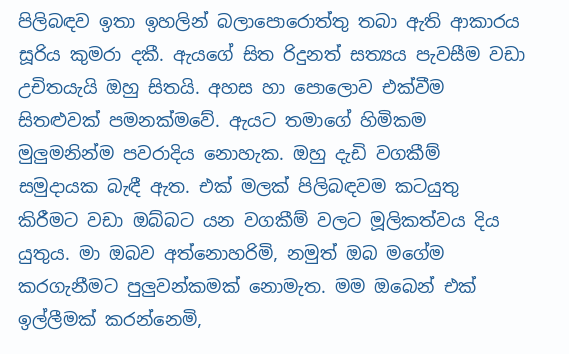පිලිබඳව ඉතා ඉහලින් බලාපොරොත්තු තබා ඇති ආකාරය සූරිය කුමරා දකී. ඇයගේ සිත රිදුනත් සත්‍යය පැවසීම වඩා උචිතයැයි ඔහු සිතයි. අහස හා පොලොව එක්වීම සිතළුවක් පමනක්මවේ. ඇයට තමාගේ හිමිකම මුලුමනින්ම පවරාදිය නොහැක. ඔහු දැඩි වගකීම් සමුදායක බැඳී ඇත. එක් මලක් පිලිබඳවම කටයුතු කිරීමට වඩා ඔබ්බට යන වගකීම් වලට මූලිකත්වය දිය යුතුය. මා ඔබව අත්නොහරිමි, නමුත් ඔබ මගේම කරගැනීමට පුලුවන්කමක් නොමැත. මම ඔබෙන් එක් ඉල්ලීමක් කරන්නෙමි,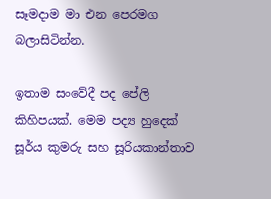සෑමදාම මා එන පෙරමග බලාසිටින්න.

ඉතාම සංවේදී පද පේලි කිහිපයක්. මෙම පද්‍ය හුදෙක් සූර්ය කුමරු සහ සූරියකාන්තාව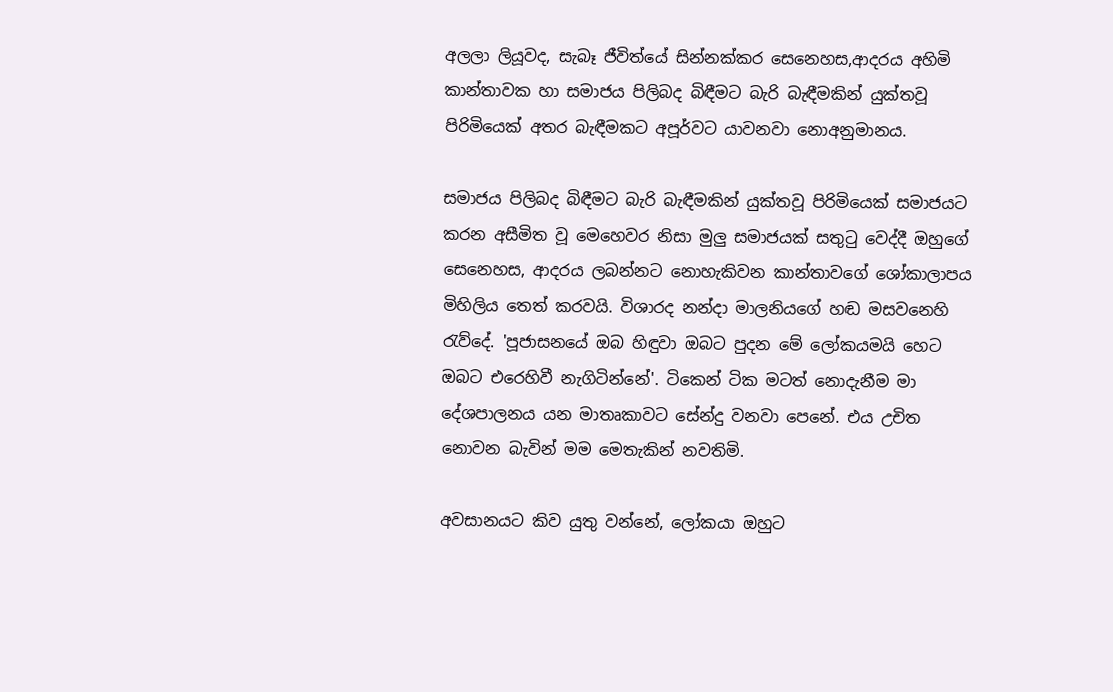අලලා ලියූවද, සැබෑ ජීවිත්යේ සින්නක්කර සෙනෙහස,ආදරය අහිමි කාන්තාවක හා සමාජය පිලිබද බිඳීමට බැරි බැඳීමකින් යුක්තවූ පිරිමියෙක් අතර බැඳීමකට අපූර්වට යාවනවා නොඅනුමානය.

සමාජය පිලිබද බිඳීමට බැරි බැඳීමකින් යුක්තවූ පිරිමියෙක් සමාජයට කරන අසීමිත වූ මෙහෙවර නිසා මුලු සමාජයක් සතුටු වෙද්දී ඔහුගේ සෙනෙහස, ආදරය ලබන්නට නොහැකිවන කාන්තාවගේ ශෝකාලාපය මිහිලිය තෙත් කරවයි. විශාරද නන්දා මාලනියගේ හඬ මසවනෙහි රැව්දේ. 'පූජාසනයේ ඔබ හිඳුවා ඔබට පුදන මේ ලෝකයමයි හෙට ඔබට එරෙහිවී නැගිටින්නේ'. ටිකෙන් ටික මටත් නොදැනීම මා දේශපාලනය යන මාතෘකාවට සේන්දු වනවා පෙනේ. එය උචිත නොවන බැවින් මම මෙතැකින් නවතිමි.

අවසානයට කිව යුතු වන්නේ, ලෝකයා ඔහුට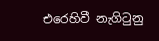එරෙහිවී නැගිටුනු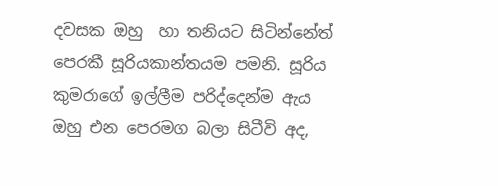දවසක ඔහු  හා තනියට සිටින්නේත් පෙරකී සූරියකාන්තයම පමනි. සූරිය කුමරාගේ ඉල්ලීම පරිද්දෙන්ම ඇය ඔහු එන පෙරමග බලා සිටීවි අද,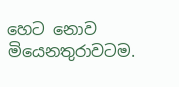හෙට නොව මියෙනතුරාවටම.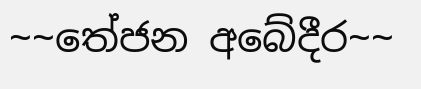~~තේජන අබේදීර~~